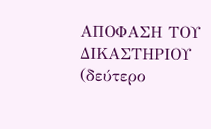ΑΠΟΦΑΣΗ ΤΟΥ ΔΙΚΑΣΤΗΡΙΟΥ (δεύτερο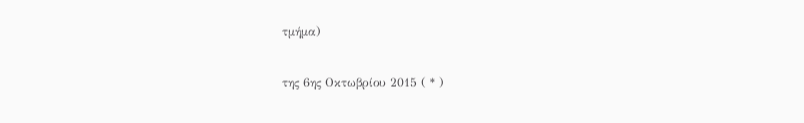τμήμα)

της 6ης Οκτωβρίου 2015 ( * )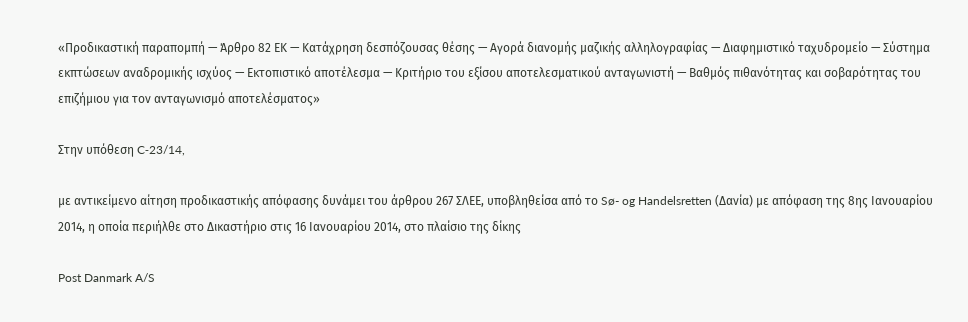«Προδικαστική παραπομπή — Άρθρο 82 ΕΚ — Κατάχρηση δεσπόζουσας θέσης — Αγορά διανομής μαζικής αλληλογραφίας — Διαφημιστικό ταχυδρομείο — Σύστημα εκπτώσεων αναδρομικής ισχύος — Εκτοπιστικό αποτέλεσμα — Κριτήριο του εξίσου αποτελεσματικού ανταγωνιστή — Βαθμός πιθανότητας και σοβαρότητας του επιζήμιου για τον ανταγωνισμό αποτελέσματος»

Στην υπόθεση C‑23/14,

με αντικείμενο αίτηση προδικαστικής απόφασης δυνάμει του άρθρου 267 ΣΛΕΕ, υποβληθείσα από το Sø- og Handelsretten (Δανία) με απόφαση της 8ης Ιανουαρίου 2014, η οποία περιήλθε στο Δικαστήριο στις 16 Ιανουαρίου 2014, στο πλαίσιο της δίκης

Post Danmark A/S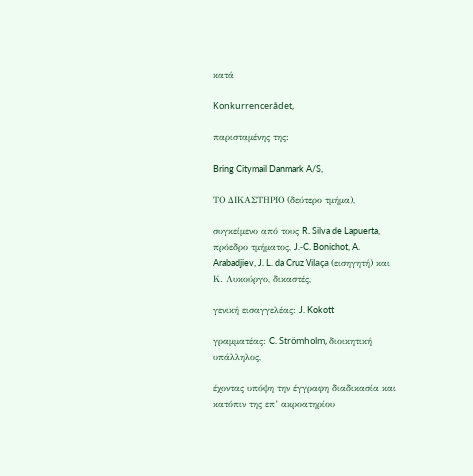κατά

Konkurrencerådet,

παρισταμένης της:

Bring Citymail Danmark A/S,

ΤΟ ΔΙΚΑΣΤΗΡΙΟ (δεύτερο τμήμα),

συγκείμενο από τους R. Silva de Lapuerta, πρόεδρο τμήματος, J.‑C. Bonichot, A. Arabadjiev, J. L. da Cruz Vilaça (εισηγητή) και Κ. Λυκούργο, δικαστές,

γενική εισαγγελέας: J. Kokott

γραμματέας: C. Strömholm, διοικητική υπάλληλος,

έχοντας υπόψη την έγγραφη διαδικασία και κατόπιν της επ’ ακροατηρίου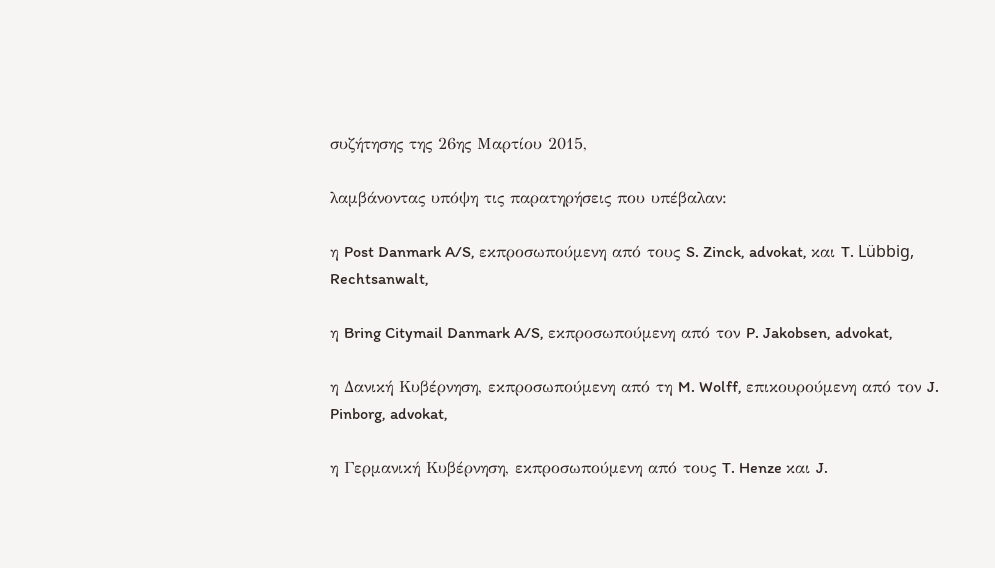συζήτησης της 26ης Μαρτίου 2015,

λαμβάνοντας υπόψη τις παρατηρήσεις που υπέβαλαν:

η Post Danmark A/S, εκπροσωπούμενη από τους S. Zinck, advokat, και T. Lübbig, Rechtsanwalt,

η Bring Citymail Danmark A/S, εκπροσωπούμενη από τον P. Jakobsen, advokat,

η Δανική Κυβέρνηση, εκπροσωπούμενη από τη M. Wolff, επικουρούμενη από τον J. Pinborg, advokat,

η Γερμανική Κυβέρνηση, εκπροσωπούμενη από τους T. Henze και J.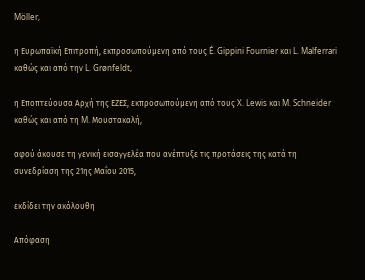Möller,

η Ευρωπαϊκή Επιτροπή, εκπροσωπούμενη από τους É. Gippini Fournier και L. Malferrari καθώς και από την L. Grønfeldt,

η Εποπτεύουσα Αρχή της ΕΖΕΣ, εκπροσωπούμενη από τους X. Lewis και M. Schneider καθώς και από τη M. Μουστακαλή,

αφού άκουσε τη γενική εισαγγελέα που ανέπτυξε τις προτάσεις της κατά τη συνεδρίαση της 21ης Μαΐου 2015,

εκδίδει την ακόλουθη

Απόφαση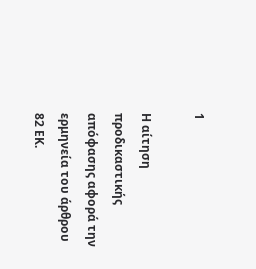1

Η αίτηση προδικαστικής απόφασης αφορά την ερμηνεία του άρθρου 82 ΕΚ.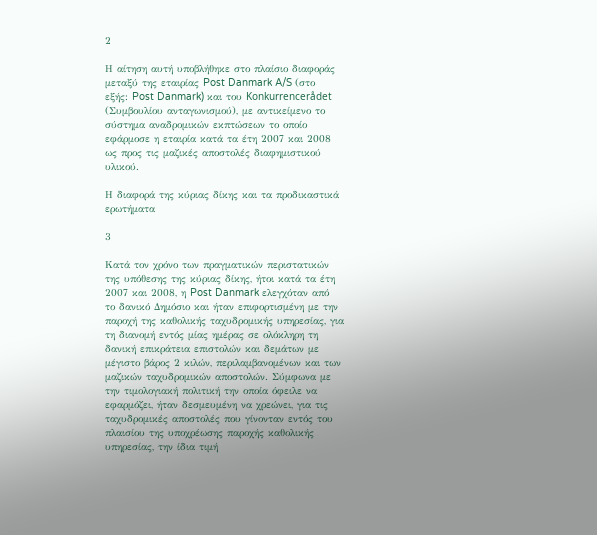2

Η αίτηση αυτή υποβλήθηκε στο πλαίσιο διαφοράς μεταξύ της εταιρίας Post Danmark A/S (στο εξής: Post Danmark) και του Konkurrencerådet (Συμβουλίου ανταγωνισμού), με αντικείμενο το σύστημα αναδρομικών εκπτώσεων το οποίο εφάρμοσε η εταιρία κατά τα έτη 2007 και 2008 ως προς τις μαζικές αποστολές διαφημιστικού υλικού.

Η διαφορά της κύριας δίκης και τα προδικαστικά ερωτήματα

3

Κατά τον χρόνο των πραγματικών περιστατικών της υπόθεσης της κύριας δίκης, ήτοι κατά τα έτη 2007 και 2008, η Post Danmark ελεγχόταν από το δανικό Δημόσιο και ήταν επιφορτισμένη με την παροχή της καθολικής ταχυδρομικής υπηρεσίας, για τη διανομή εντός μίας ημέρας σε ολόκληρη τη δανική επικράτεια επιστολών και δεμάτων με μέγιστο βάρος 2 κιλών, περιλαμβανομένων και των μαζικών ταχυδρομικών αποστολών. Σύμφωνα με την τιμολογιακή πολιτική την οποία όφειλε να εφαρμόζει, ήταν δεσμευμένη να χρεώνει, για τις ταχυδρομικές αποστολές που γίνονταν εντός του πλαισίου της υποχρέωσης παροχής καθολικής υπηρεσίας, την ίδια τιμή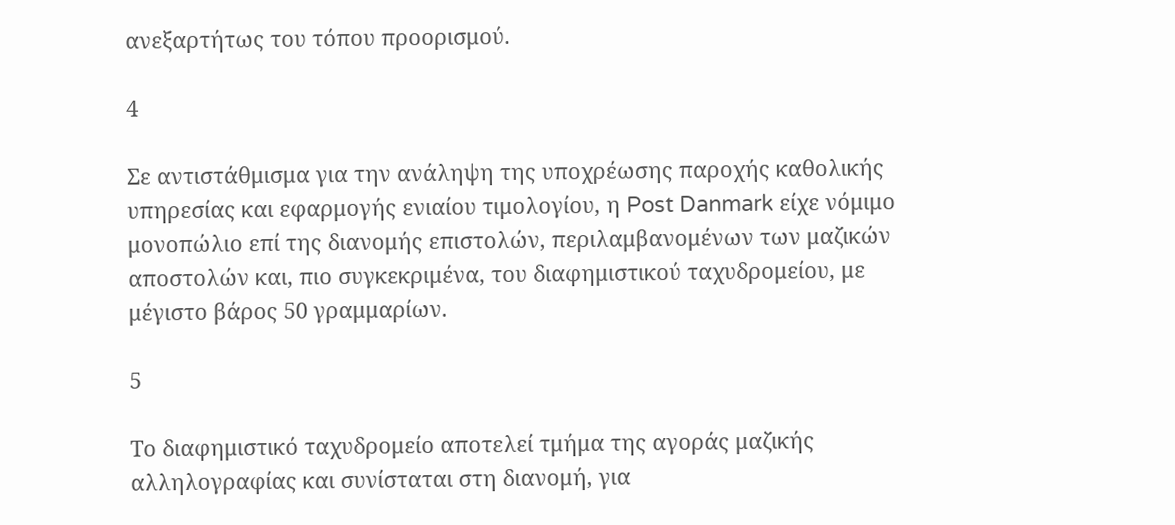ανεξαρτήτως του τόπου προορισμού.

4

Σε αντιστάθμισμα για την ανάληψη της υποχρέωσης παροχής καθολικής υπηρεσίας και εφαρμογής ενιαίου τιμολογίου, η Post Danmark είχε νόμιμο μονοπώλιο επί της διανομής επιστολών, περιλαμβανομένων των μαζικών αποστολών και, πιο συγκεκριμένα, του διαφημιστικού ταχυδρομείου, με μέγιστο βάρος 50 γραμμαρίων.

5

Το διαφημιστικό ταχυδρομείο αποτελεί τμήμα της αγοράς μαζικής αλληλογραφίας και συνίσταται στη διανομή, για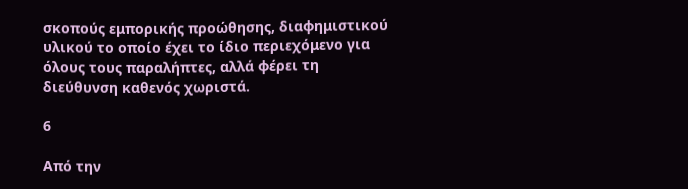σκοπούς εμπορικής προώθησης, διαφημιστικού υλικού το οποίο έχει το ίδιο περιεχόμενο για όλους τους παραλήπτες, αλλά φέρει τη διεύθυνση καθενός χωριστά.

6

Από την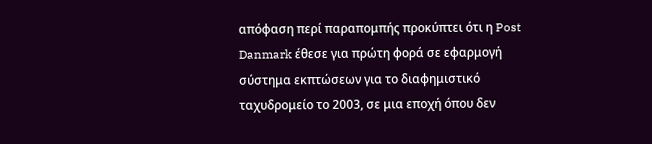απόφαση περί παραπομπής προκύπτει ότι η Post Danmark έθεσε για πρώτη φορά σε εφαρμογή σύστημα εκπτώσεων για το διαφημιστικό ταχυδρομείο το 2003, σε μια εποχή όπου δεν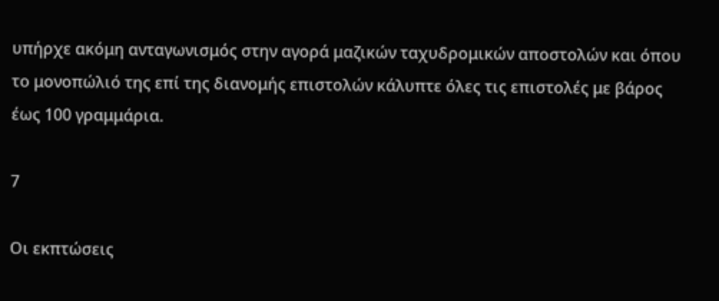υπήρχε ακόμη ανταγωνισμός στην αγορά μαζικών ταχυδρομικών αποστολών και όπου το μονοπώλιό της επί της διανομής επιστολών κάλυπτε όλες τις επιστολές με βάρος έως 100 γραμμάρια.

7

Οι εκπτώσεις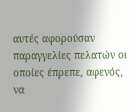αυτές αφορούσαν παραγγελίες πελατών οι οποίες έπρεπε, αφενός, να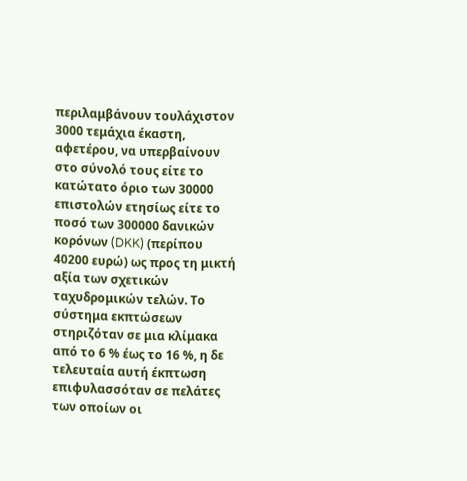περιλαμβάνουν τουλάχιστον 3000 τεμάχια έκαστη, αφετέρου, να υπερβαίνουν στο σύνολό τους είτε το κατώτατο όριο των 30000 επιστολών ετησίως είτε το ποσό των 300000 δανικών κορόνων (DKK) (περίπου 40200 ευρώ) ως προς τη μικτή αξία των σχετικών ταχυδρομικών τελών. Το σύστημα εκπτώσεων στηριζόταν σε μια κλίμακα από το 6 % έως το 16 %, η δε τελευταία αυτή έκπτωση επιφυλασσόταν σε πελάτες των οποίων οι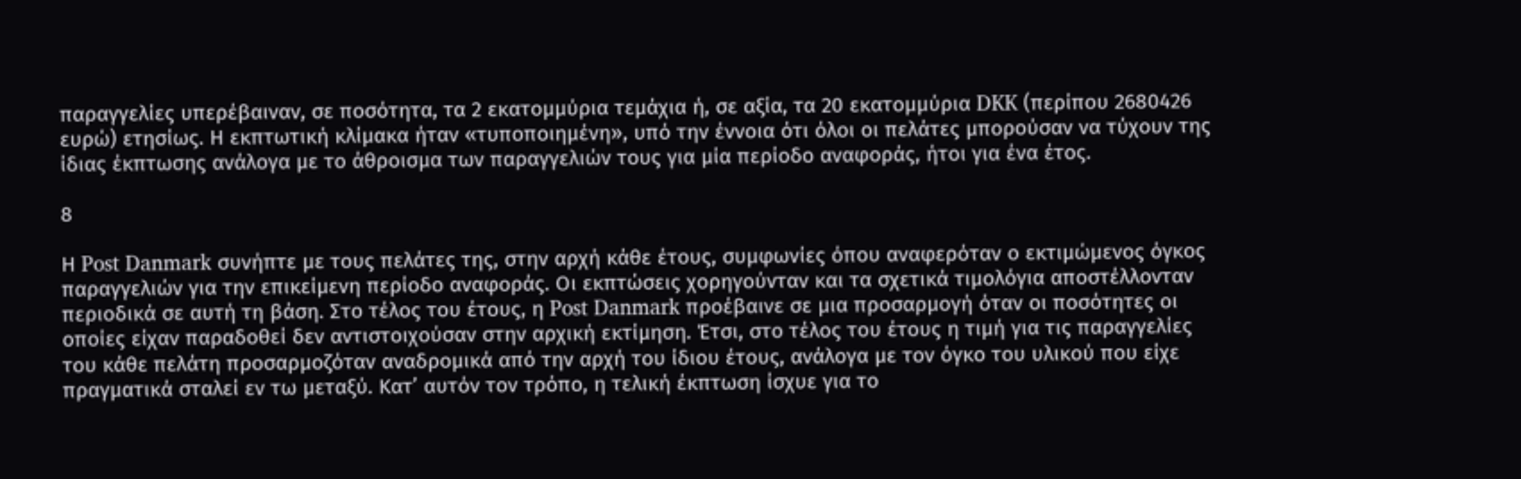παραγγελίες υπερέβαιναν, σε ποσότητα, τα 2 εκατομμύρια τεμάχια ή, σε αξία, τα 20 εκατομμύρια DKK (περίπου 2680426 ευρώ) ετησίως. Η εκπτωτική κλίμακα ήταν «τυποποιημένη», υπό την έννοια ότι όλοι οι πελάτες μπορούσαν να τύχουν της ίδιας έκπτωσης ανάλογα με το άθροισμα των παραγγελιών τους για μία περίοδο αναφοράς, ήτοι για ένα έτος.

8

Η Post Danmark συνήπτε με τους πελάτες της, στην αρχή κάθε έτους, συμφωνίες όπου αναφερόταν ο εκτιμώμενος όγκος παραγγελιών για την επικείμενη περίοδο αναφοράς. Οι εκπτώσεις χορηγούνταν και τα σχετικά τιμολόγια αποστέλλονταν περιοδικά σε αυτή τη βάση. Στο τέλος του έτους, η Post Danmark προέβαινε σε μια προσαρμογή όταν οι ποσότητες οι οποίες είχαν παραδοθεί δεν αντιστοιχούσαν στην αρχική εκτίμηση. Έτσι, στο τέλος του έτους η τιμή για τις παραγγελίες του κάθε πελάτη προσαρμοζόταν αναδρομικά από την αρχή του ίδιου έτους, ανάλογα με τον όγκο του υλικού που είχε πραγματικά σταλεί εν τω μεταξύ. Κατ’ αυτόν τον τρόπο, η τελική έκπτωση ίσχυε για το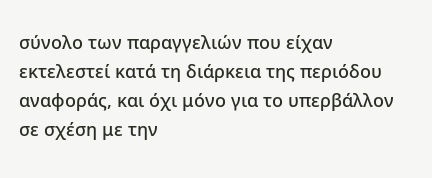σύνολο των παραγγελιών που είχαν εκτελεστεί κατά τη διάρκεια της περιόδου αναφοράς, και όχι μόνο για το υπερβάλλον σε σχέση με την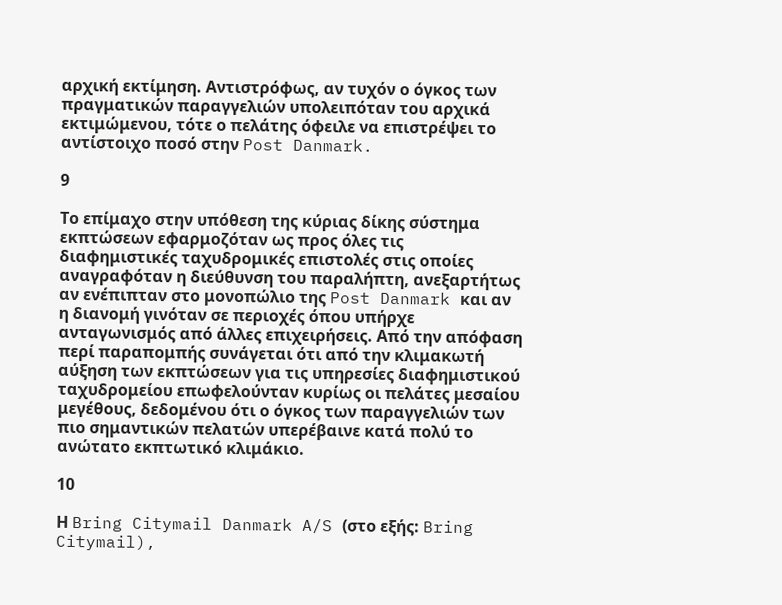αρχική εκτίμηση. Αντιστρόφως, αν τυχόν ο όγκος των πραγματικών παραγγελιών υπολειπόταν του αρχικά εκτιμώμενου, τότε ο πελάτης όφειλε να επιστρέψει το αντίστοιχο ποσό στην Post Danmark.

9

Το επίμαχο στην υπόθεση της κύριας δίκης σύστημα εκπτώσεων εφαρμοζόταν ως προς όλες τις διαφημιστικές ταχυδρομικές επιστολές στις οποίες αναγραφόταν η διεύθυνση του παραλήπτη, ανεξαρτήτως αν ενέπιπταν στο μονοπώλιο της Post Danmark και αν η διανομή γινόταν σε περιοχές όπου υπήρχε ανταγωνισμός από άλλες επιχειρήσεις. Από την απόφαση περί παραπομπής συνάγεται ότι από την κλιμακωτή αύξηση των εκπτώσεων για τις υπηρεσίες διαφημιστικού ταχυδρομείου επωφελούνταν κυρίως οι πελάτες μεσαίου μεγέθους, δεδομένου ότι ο όγκος των παραγγελιών των πιο σημαντικών πελατών υπερέβαινε κατά πολύ το ανώτατο εκπτωτικό κλιμάκιο.

10

Η Bring Citymail Danmark A/S (στο εξής: Bring Citymail),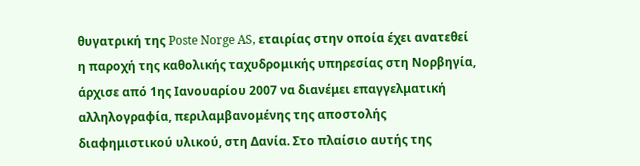θυγατρική της Poste Norge AS, εταιρίας στην οποία έχει ανατεθεί η παροχή της καθολικής ταχυδρομικής υπηρεσίας στη Νορβηγία, άρχισε από 1ης Ιανουαρίου 2007 να διανέμει επαγγελματική αλληλογραφία, περιλαμβανομένης της αποστολής διαφημιστικού υλικού, στη Δανία. Στο πλαίσιο αυτής της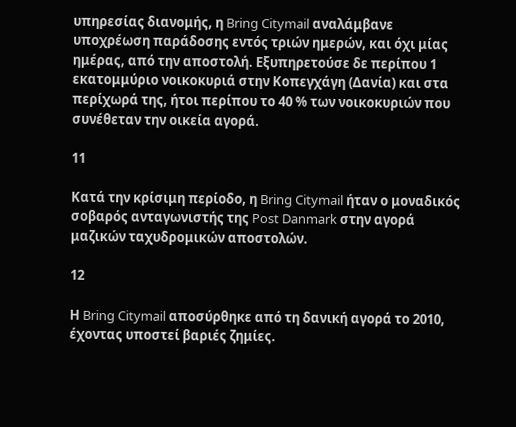υπηρεσίας διανομής, η Bring Citymail αναλάμβανε υποχρέωση παράδοσης εντός τριών ημερών, και όχι μίας ημέρας, από την αποστολή. Εξυπηρετούσε δε περίπου 1 εκατομμύριο νοικοκυριά στην Κοπεγχάγη (Δανία) και στα περίχωρά της, ήτοι περίπου το 40 % των νοικοκυριών που συνέθεταν την οικεία αγορά.

11

Κατά την κρίσιμη περίοδο, η Bring Citymail ήταν ο μοναδικός σοβαρός ανταγωνιστής της Post Danmark στην αγορά μαζικών ταχυδρομικών αποστολών.

12

Η Bring Citymail αποσύρθηκε από τη δανική αγορά το 2010, έχοντας υποστεί βαριές ζημίες.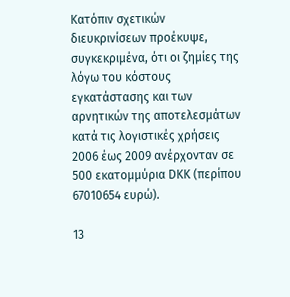Κατόπιν σχετικών διευκρινίσεων προέκυψε, συγκεκριμένα, ότι οι ζημίες της λόγω του κόστους εγκατάστασης και των αρνητικών της αποτελεσμάτων κατά τις λογιστικές χρήσεις 2006 έως 2009 ανέρχονταν σε 500 εκατομμύρια DKK (περίπου 67010654 ευρώ).

13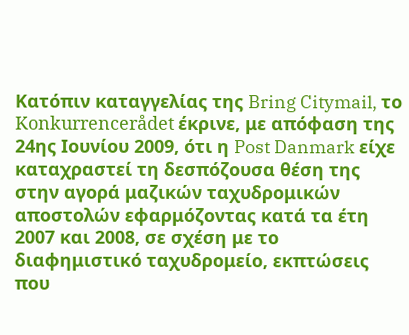Κατόπιν καταγγελίας της Bring Citymail, το Konkurrencerådet έκρινε, με απόφαση της 24ης Ιουνίου 2009, ότι η Post Danmark είχε καταχραστεί τη δεσπόζουσα θέση της στην αγορά μαζικών ταχυδρομικών αποστολών εφαρμόζοντας κατά τα έτη 2007 και 2008, σε σχέση με το διαφημιστικό ταχυδρομείο, εκπτώσεις που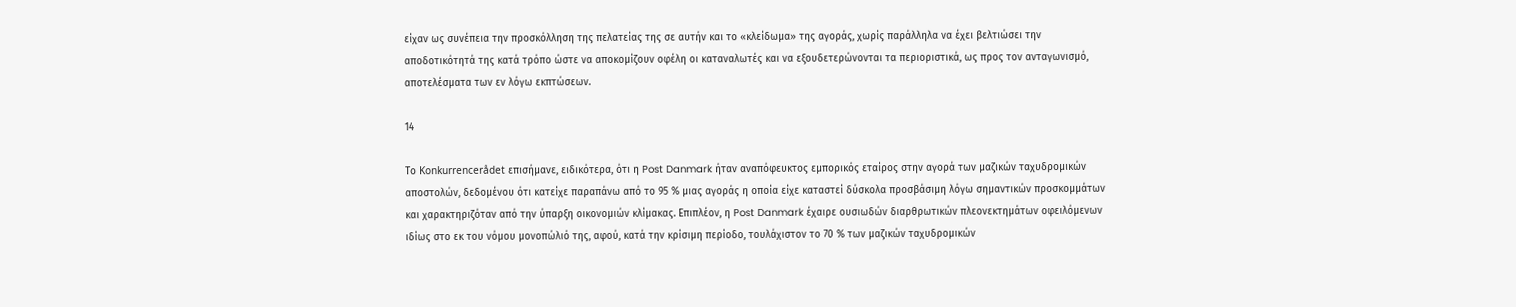είχαν ως συνέπεια την προσκόλληση της πελατείας της σε αυτήν και το «κλείδωμα» της αγοράς, χωρίς παράλληλα να έχει βελτιώσει την αποδοτικότητά της κατά τρόπο ώστε να αποκομίζουν οφέλη οι καταναλωτές και να εξουδετερώνονται τα περιοριστικά, ως προς τον ανταγωνισμό, αποτελέσματα των εν λόγω εκπτώσεων.

14

Το Konkurrencerådet επισήμανε, ειδικότερα, ότι η Post Danmark ήταν αναπόφευκτος εμπορικός εταίρος στην αγορά των μαζικών ταχυδρομικών αποστολών, δεδομένου ότι κατείχε παραπάνω από το 95 % μιας αγοράς η οποία είχε καταστεί δύσκολα προσβάσιμη λόγω σημαντικών προσκομμάτων και χαρακτηριζόταν από την ύπαρξη οικονομιών κλίμακας. Επιπλέον, η Post Danmark έχαιρε ουσιωδών διαρθρωτικών πλεονεκτημάτων οφειλόμενων ιδίως στο εκ του νόμου μονοπώλιό της, αφού, κατά την κρίσιμη περίοδο, τουλάχιστον το 70 % των μαζικών ταχυδρομικών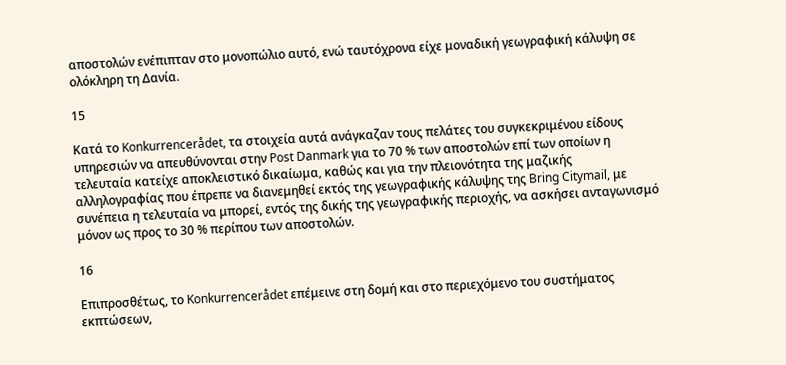αποστολών ενέπιπταν στο μονοπώλιο αυτό, ενώ ταυτόχρονα είχε μοναδική γεωγραφική κάλυψη σε ολόκληρη τη Δανία.

15

Κατά το Konkurrencerådet, τα στοιχεία αυτά ανάγκαζαν τους πελάτες του συγκεκριμένου είδους υπηρεσιών να απευθύνονται στην Post Danmark για το 70 % των αποστολών επί των οποίων η τελευταία κατείχε αποκλειστικό δικαίωμα, καθώς και για την πλειονότητα της μαζικής αλληλογραφίας που έπρεπε να διανεμηθεί εκτός της γεωγραφικής κάλυψης της Bring Citymail, με συνέπεια η τελευταία να μπορεί, εντός της δικής της γεωγραφικής περιοχής, να ασκήσει ανταγωνισμό μόνον ως προς το 30 % περίπου των αποστολών.

16

Επιπροσθέτως, το Konkurrencerådet επέμεινε στη δομή και στο περιεχόμενο του συστήματος εκπτώσεων,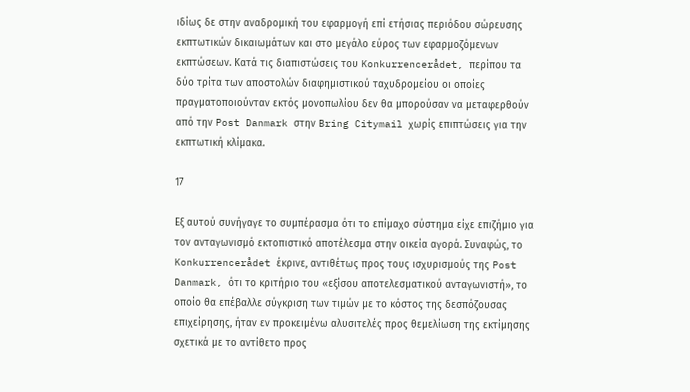ιδίως δε στην αναδρομική του εφαρμογή επί ετήσιας περιόδου σώρευσης εκπτωτικών δικαιωμάτων και στο μεγάλο εύρος των εφαρμοζόμενων εκπτώσεων. Κατά τις διαπιστώσεις του Konkurrencerådet, περίπου τα δύο τρίτα των αποστολών διαφημιστικού ταχυδρομείου οι οποίες πραγματοποιούνταν εκτός μονοπωλίου δεν θα μπορούσαν να μεταφερθούν από την Post Danmark στην Bring Citymail χωρίς επιπτώσεις για την εκπτωτική κλίμακα.

17

Εξ αυτού συνήγαγε το συμπέρασμα ότι το επίμαχο σύστημα είχε επιζήμιο για τον ανταγωνισμό εκτοπιστικό αποτέλεσμα στην οικεία αγορά. Συναφώς, το Konkurrencerådet έκρινε, αντιθέτως προς τους ισχυρισμούς της Post Danmark, ότι το κριτήριο του «εξίσου αποτελεσματικού ανταγωνιστή», το οποίο θα επέβαλλε σύγκριση των τιμών με το κόστος της δεσπόζουσας επιχείρησης, ήταν εν προκειμένω αλυσιτελές προς θεμελίωση της εκτίμησης σχετικά με το αντίθετο προς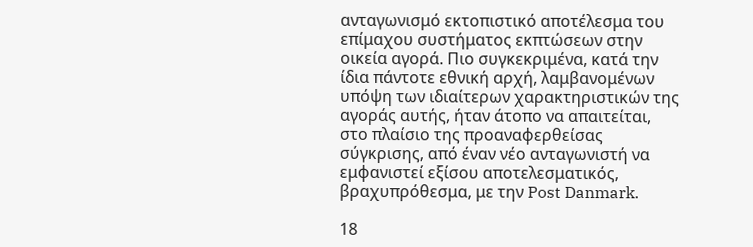ανταγωνισμό εκτοπιστικό αποτέλεσμα του επίμαχου συστήματος εκπτώσεων στην οικεία αγορά. Πιο συγκεκριμένα, κατά την ίδια πάντοτε εθνική αρχή, λαμβανομένων υπόψη των ιδιαίτερων χαρακτηριστικών της αγοράς αυτής, ήταν άτοπο να απαιτείται, στο πλαίσιο της προαναφερθείσας σύγκρισης, από έναν νέο ανταγωνιστή να εμφανιστεί εξίσου αποτελεσματικός, βραχυπρόθεσμα, με την Post Danmark.

18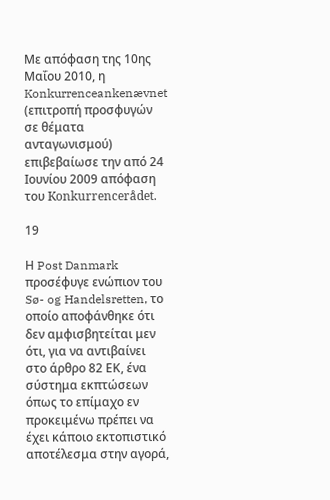Με απόφαση της 10ης Μαΐου 2010, η Konkurrenceankenævnet (επιτροπή προσφυγών σε θέματα ανταγωνισμού) επιβεβαίωσε την από 24 Ιουνίου 2009 απόφαση του Konkurrencerådet.

19

Η Post Danmark προσέφυγε ενώπιον του Sø- og Handelsretten, το οποίο αποφάνθηκε ότι δεν αμφισβητείται μεν ότι, για να αντιβαίνει στο άρθρο 82 ΕΚ, ένα σύστημα εκπτώσεων όπως το επίμαχο εν προκειμένω πρέπει να έχει κάποιο εκτοπιστικό αποτέλεσμα στην αγορά,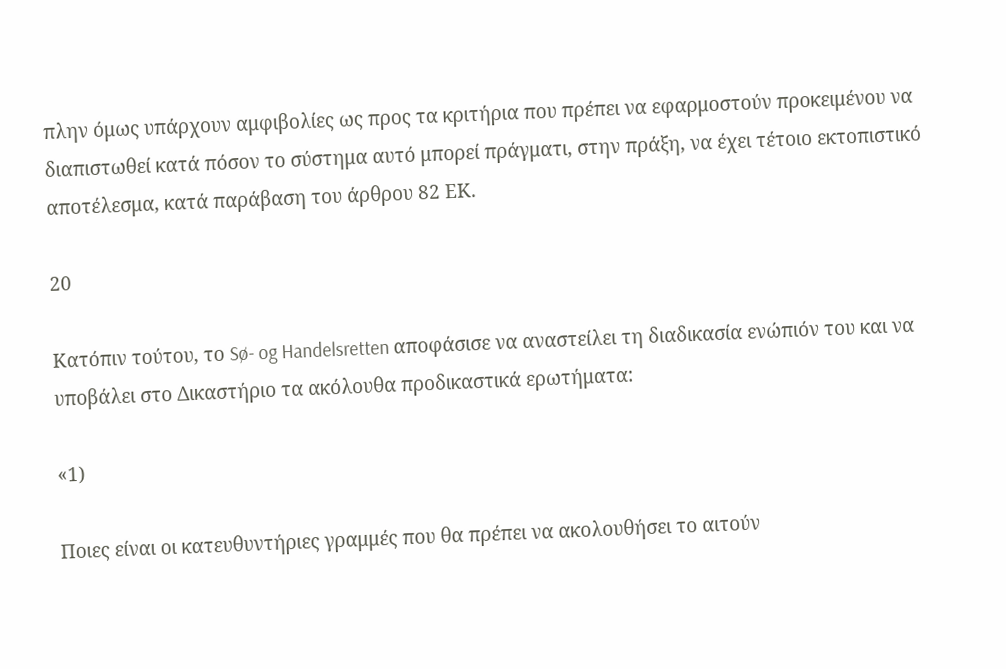πλην όμως υπάρχουν αμφιβολίες ως προς τα κριτήρια που πρέπει να εφαρμοστούν προκειμένου να διαπιστωθεί κατά πόσον το σύστημα αυτό μπορεί πράγματι, στην πράξη, να έχει τέτοιο εκτοπιστικό αποτέλεσμα, κατά παράβαση του άρθρου 82 ΕΚ.

20

Κατόπιν τούτου, το Sø- og Handelsretten αποφάσισε να αναστείλει τη διαδικασία ενώπιόν του και να υποβάλει στο Δικαστήριο τα ακόλουθα προδικαστικά ερωτήματα:

«1)

Ποιες είναι οι κατευθυντήριες γραμμές που θα πρέπει να ακολουθήσει το αιτούν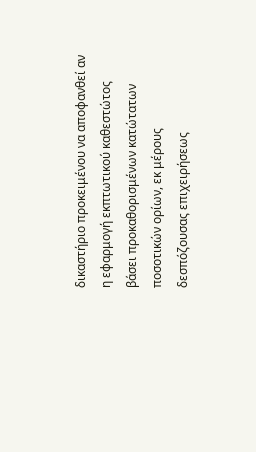δικαστήριο προκειμένου να αποφανθεί αν η εφαρμογή εκπτωτικού καθεστώτος βάσει προκαθορισμένων κατώτατων ποσοτικών ορίων, εκ μέρους δεσπόζουσας επιχειρήσεως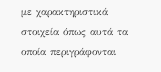με χαρακτηριστικά στοιχεία όπως αυτά τα οποία περιγράφονται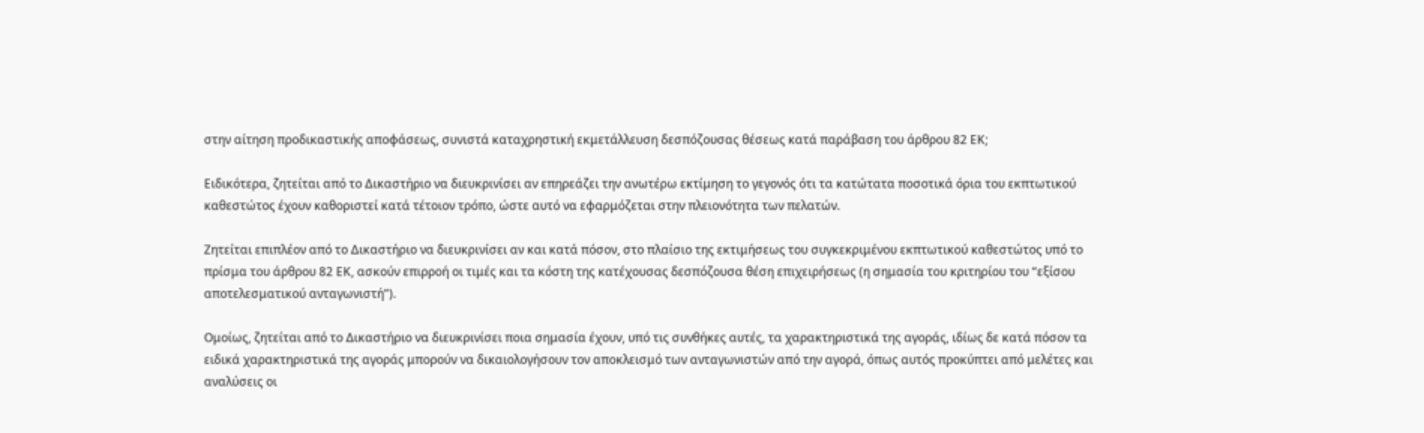στην αίτηση προδικαστικής αποφάσεως, συνιστά καταχρηστική εκμετάλλευση δεσπόζουσας θέσεως κατά παράβαση του άρθρου 82 ΕΚ;

Ειδικότερα, ζητείται από το Δικαστήριο να διευκρινίσει αν επηρεάζει την ανωτέρω εκτίμηση το γεγονός ότι τα κατώτατα ποσοτικά όρια του εκπτωτικού καθεστώτος έχουν καθοριστεί κατά τέτοιον τρόπο, ώστε αυτό να εφαρμόζεται στην πλειονότητα των πελατών.

Ζητείται επιπλέον από το Δικαστήριο να διευκρινίσει αν και κατά πόσον, στο πλαίσιο της εκτιμήσεως του συγκεκριμένου εκπτωτικού καθεστώτος υπό το πρίσμα του άρθρου 82 ΕΚ, ασκούν επιρροή οι τιμές και τα κόστη της κατέχουσας δεσπόζουσα θέση επιχειρήσεως (η σημασία του κριτηρίου του “εξίσου αποτελεσματικού ανταγωνιστή”).

Ομοίως, ζητείται από το Δικαστήριο να διευκρινίσει ποια σημασία έχουν, υπό τις συνθήκες αυτές, τα χαρακτηριστικά της αγοράς, ιδίως δε κατά πόσον τα ειδικά χαρακτηριστικά της αγοράς μπορούν να δικαιολογήσουν τον αποκλεισμό των ανταγωνιστών από την αγορά, όπως αυτός προκύπτει από μελέτες και αναλύσεις οι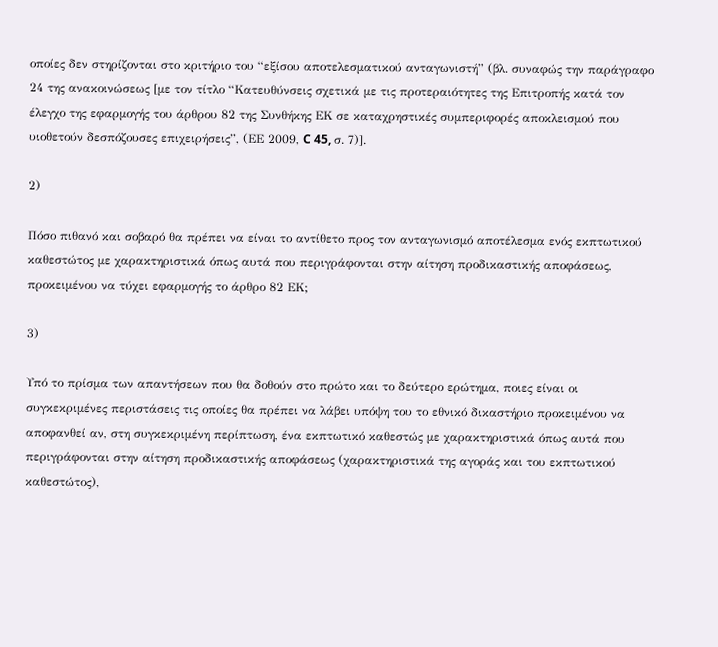οποίες δεν στηρίζονται στο κριτήριο του “εξίσου αποτελεσματικού ανταγωνιστή” (βλ. συναφώς την παράγραφο 24 της ανακοινώσεως [με τον τίτλο “Κατευθύνσεις σχετικά με τις προτεραιότητες της Επιτροπής κατά τον έλεγχο της εφαρμογής του άρθρου 82 της Συνθήκης ΕΚ σε καταχρηστικές συμπεριφορές αποκλεισμού που υιοθετούν δεσπόζουσες επιχειρήσεις”, (ΕΕ 2009, C 45, σ. 7)].

2)

Πόσο πιθανό και σοβαρό θα πρέπει να είναι το αντίθετο προς τον ανταγωνισμό αποτέλεσμα ενός εκπτωτικού καθεστώτος με χαρακτηριστικά όπως αυτά που περιγράφονται στην αίτηση προδικαστικής αποφάσεως, προκειμένου να τύχει εφαρμογής το άρθρο 82 ΕΚ;

3)

Υπό το πρίσμα των απαντήσεων που θα δοθούν στο πρώτο και το δεύτερο ερώτημα, ποιες είναι οι συγκεκριμένες περιστάσεις τις οποίες θα πρέπει να λάβει υπόψη του το εθνικό δικαστήριο προκειμένου να αποφανθεί αν, στη συγκεκριμένη περίπτωση, ένα εκπτωτικό καθεστώς με χαρακτηριστικά όπως αυτά που περιγράφονται στην αίτηση προδικαστικής αποφάσεως (χαρακτηριστικά της αγοράς και του εκπτωτικού καθεστώτος),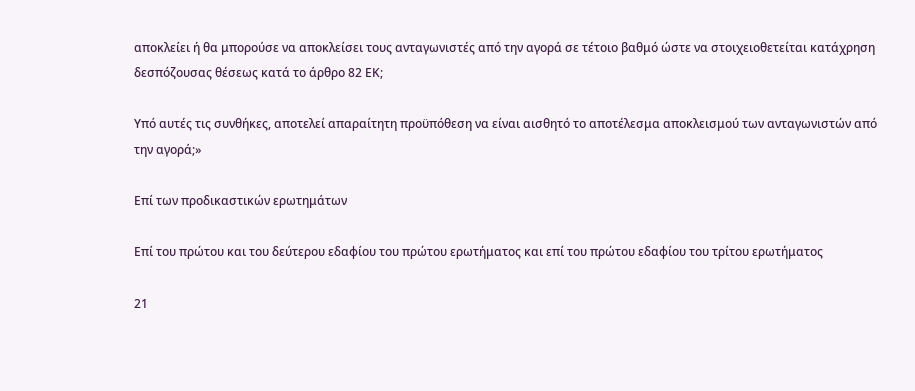αποκλείει ή θα μπορούσε να αποκλείσει τους ανταγωνιστές από την αγορά σε τέτοιο βαθμό ώστε να στοιχειοθετείται κατάχρηση δεσπόζουσας θέσεως κατά το άρθρο 82 ΕΚ;

Υπό αυτές τις συνθήκες, αποτελεί απαραίτητη προϋπόθεση να είναι αισθητό το αποτέλεσμα αποκλεισμού των ανταγωνιστών από την αγορά;»

Επί των προδικαστικών ερωτημάτων

Επί του πρώτου και του δεύτερου εδαφίου του πρώτου ερωτήματος και επί του πρώτου εδαφίου του τρίτου ερωτήματος

21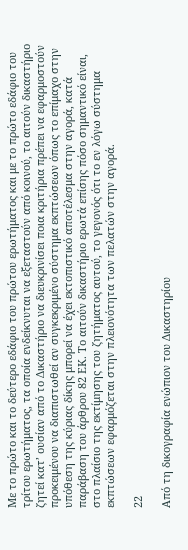Με το πρώτο και το δεύτερο εδάφιο του πρώτου ερωτήματος και με το πρώτο εδάφιο του τρίτου ερωτήματος, τα οποία ενδείκνυται να εξεταστούν από κοινού, το αιτούν δικαστήριο ζητεί κατ’ ουσίαν από το Δικαστήριο να διευκρινίσει ποια κριτήρια πρέπει να εφαρμοστούν προκειμένου να διαπιστωθεί αν συγκεκριμένο σύστημα εκπτώσεων όπως το επίμαχο στην υπόθεση της κύριας δίκης μπορεί να έχει εκτοπιστικό αποτέλεσμα στην αγορά, κατά παράβαση του άρθρου 82 ΕΚ. Το αιτούν δικαστήριο ερωτά επίσης πόσο σημαντικό είναι, στο πλαίσιο της εκτίμησης του ζητήματος αυτού, το γεγονός ότι το εν λόγω σύστημα εκπτώσεων εφαρμόζεται στην πλειονότητα των πελατών στην αγορά.

22

Από τη δικογραφία ενώπιον του Δικαστηρίου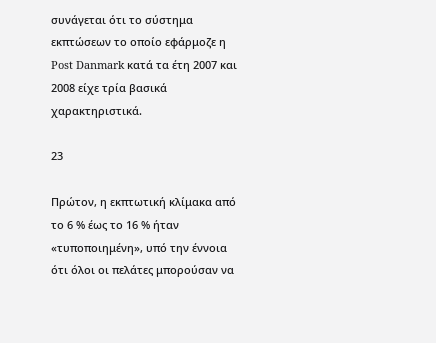συνάγεται ότι το σύστημα εκπτώσεων το οποίο εφάρμοζε η Post Danmark κατά τα έτη 2007 και 2008 είχε τρία βασικά χαρακτηριστικά.

23

Πρώτον, η εκπτωτική κλίμακα από το 6 % έως το 16 % ήταν «τυποποιημένη», υπό την έννοια ότι όλοι οι πελάτες μπορούσαν να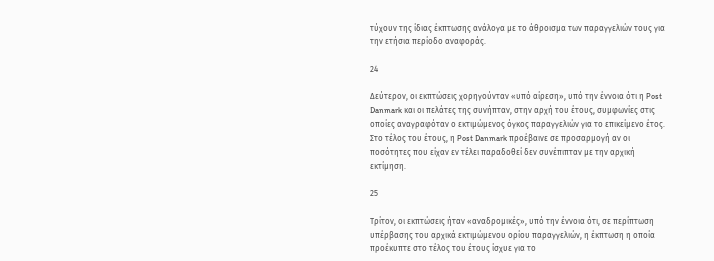τύχουν της ίδιας έκπτωσης ανάλογα με το άθροισμα των παραγγελιών τους για την ετήσια περίοδο αναφοράς.

24

Δεύτερον, οι εκπτώσεις χορηγούνταν «υπό αίρεση», υπό την έννοια ότι η Post Danmark και οι πελάτες της συνήπταν, στην αρχή του έτους, συμφωνίες στις οποίες αναγραφόταν ο εκτιμώμενος όγκος παραγγελιών για το επικείμενο έτος. Στο τέλος του έτους, η Post Danmark προέβαινε σε προσαρμογή αν οι ποσότητες που είχαν εν τέλει παραδοθεί δεν συνέπιπταν με την αρχική εκτίμηση.

25

Τρίτον, οι εκπτώσεις ήταν «αναδρομικές», υπό την έννοια ότι, σε περίπτωση υπέρβασης του αρχικά εκτιμώμενου ορίου παραγγελιών, η έκπτωση η οποία προέκυπτε στο τέλος του έτους ίσχυε για το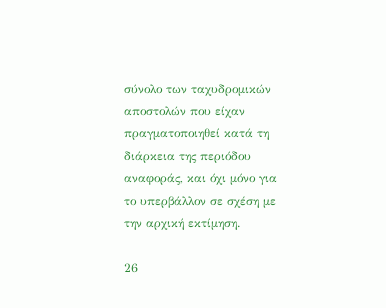σύνολο των ταχυδρομικών αποστολών που είχαν πραγματοποιηθεί κατά τη διάρκεια της περιόδου αναφοράς, και όχι μόνο για το υπερβάλλον σε σχέση με την αρχική εκτίμηση.

26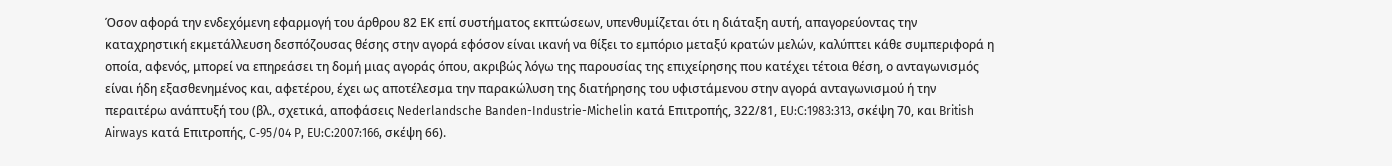Όσον αφορά την ενδεχόμενη εφαρμογή του άρθρου 82 ΕΚ επί συστήματος εκπτώσεων, υπενθυμίζεται ότι η διάταξη αυτή, απαγορεύοντας την καταχρηστική εκμετάλλευση δεσπόζουσας θέσης στην αγορά εφόσον είναι ικανή να θίξει το εμπόριο μεταξύ κρατών μελών, καλύπτει κάθε συμπεριφορά η οποία, αφενός, μπορεί να επηρεάσει τη δομή μιας αγοράς όπου, ακριβώς λόγω της παρουσίας της επιχείρησης που κατέχει τέτοια θέση, ο ανταγωνισμός είναι ήδη εξασθενημένος και, αφετέρου, έχει ως αποτέλεσμα την παρακώλυση της διατήρησης του υφιστάμενου στην αγορά ανταγωνισμού ή την περαιτέρω ανάπτυξή του (βλ., σχετικά, αποφάσεις Nederlandsche Banden-Industrie-Michelin κατά Επιτροπής, 322/81, EU:C:1983:313, σκέψη 70, και British Airways κατά Επιτροπής, C‑95/04 P, EU:C:2007:166, σκέψη 66).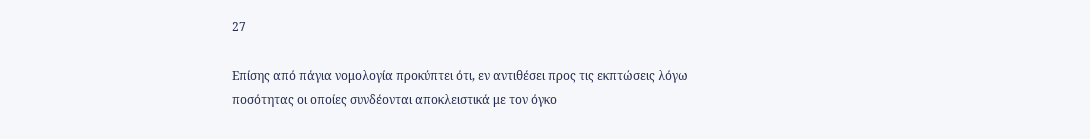27

Επίσης από πάγια νομολογία προκύπτει ότι, εν αντιθέσει προς τις εκπτώσεις λόγω ποσότητας οι οποίες συνδέονται αποκλειστικά με τον όγκο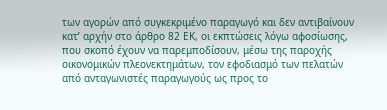των αγορών από συγκεκριμένο παραγωγό και δεν αντιβαίνουν κατ’ αρχήν στο άρθρο 82 ΕΚ, οι εκπτώσεις λόγω αφοσίωσης, που σκοπό έχουν να παρεμποδίσουν, μέσω της παροχής οικονομικών πλεονεκτημάτων, τον εφοδιασμό των πελατών από ανταγωνιστές παραγωγούς ως προς το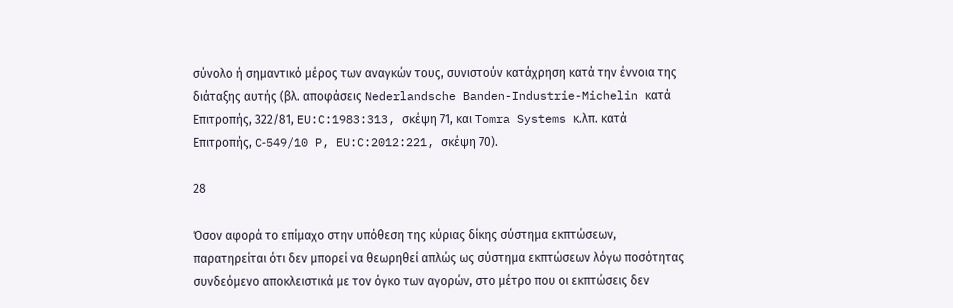σύνολο ή σημαντικό μέρος των αναγκών τους, συνιστούν κατάχρηση κατά την έννοια της διάταξης αυτής (βλ. αποφάσεις Nederlandsche Banden-Industrie-Michelin κατά Επιτροπής, 322/81, EU:C:1983:313, σκέψη 71, και Tomra Systems κ.λπ. κατά Επιτροπής, C‑549/10 P, EU:C:2012:221, σκέψη 70).

28

Όσον αφορά το επίμαχο στην υπόθεση της κύριας δίκης σύστημα εκπτώσεων, παρατηρείται ότι δεν μπορεί να θεωρηθεί απλώς ως σύστημα εκπτώσεων λόγω ποσότητας συνδεόμενο αποκλειστικά με τον όγκο των αγορών, στο μέτρο που οι εκπτώσεις δεν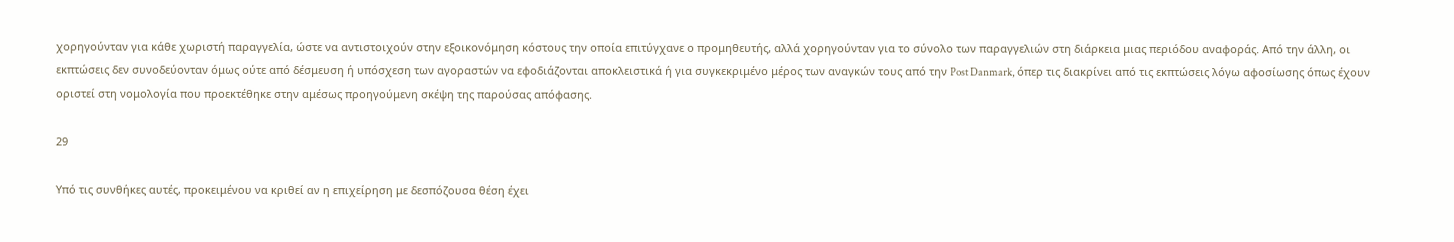χορηγούνταν για κάθε χωριστή παραγγελία, ώστε να αντιστοιχούν στην εξοικονόμηση κόστους την οποία επιτύγχανε ο προμηθευτής, αλλά χορηγούνταν για το σύνολο των παραγγελιών στη διάρκεια μιας περιόδου αναφοράς. Από την άλλη, οι εκπτώσεις δεν συνοδεύονταν όμως ούτε από δέσμευση ή υπόσχεση των αγοραστών να εφοδιάζονται αποκλειστικά ή για συγκεκριμένο μέρος των αναγκών τους από την Post Danmark, όπερ τις διακρίνει από τις εκπτώσεις λόγω αφοσίωσης όπως έχουν οριστεί στη νομολογία που προεκτέθηκε στην αμέσως προηγούμενη σκέψη της παρούσας απόφασης.

29

Υπό τις συνθήκες αυτές, προκειμένου να κριθεί αν η επιχείρηση με δεσπόζουσα θέση έχει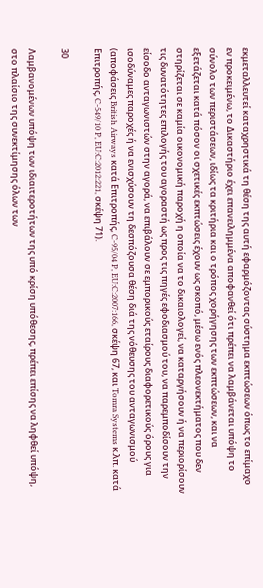εκμεταλλευτεί καταχρηστικά τη θέση της αυτή εφαρμόζοντας σύστημα εκπτώσεων όπως το επίμαχο εν προκειμένω, το Δικαστήριο έχει επανειλημμένα αποφανθεί ότι πρέπει να λαμβάνεται υπόψη το σύνολο των περιστάσεων, ιδίως τα κριτήρια και ο τρόπος χορήγησης των εκπτώσεων, και να εξετάζεται κατά πόσον οι σχετικές εκπτώσεις έχουν ως σκοπό, μέσω ενός πλεονεκτήματος που δεν στηρίζεται σε καμία οικονομική παροχή η οποία να το δικαιολογεί, να καταργήσουν ή να περιορίσουν τις δυνατότητες επιλογής του αγοραστή ως προς τις πηγές εφοδιασμού του, να παρεμποδίσουν την είσοδο ανταγωνιστών στην αγορά, να επιβάλουν σε εμπορικούς εταίρους διαφορετικούς όρους για ισοδύναμες παροχές ή να ενισχύσουν τη δεσπόζουσα θέση διά της νόθευσης του ανταγωνισμού (αποφάσεις British Airways κατά Επιτροπής, C‑95/04 P, EU:C:2007:166, σκέψη 67, και Tomra Systems κ.λπ. κατά Επιτροπής, C‑549/10 P, EU:C:2012:221, σκέψη 71).

30

Λαμβανομένων υπόψη των ιδιαιτεροτήτων της υπό κρίση υπόθεσης, πρέπει επίσης να ληφθεί υπόψη, στο πλαίσιο της συνεκτίμησης όλων των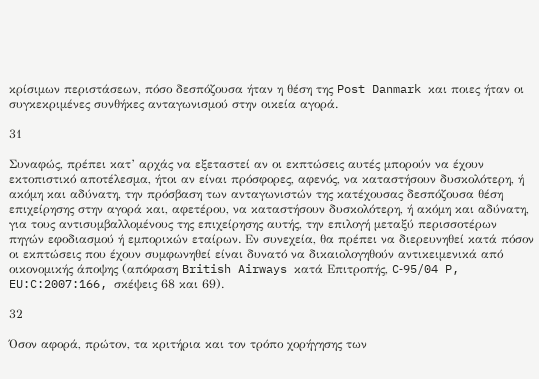κρίσιμων περιστάσεων, πόσο δεσπόζουσα ήταν η θέση της Post Danmark και ποιες ήταν οι συγκεκριμένες συνθήκες ανταγωνισμού στην οικεία αγορά.

31

Συναφώς, πρέπει κατ’ αρχάς να εξεταστεί αν οι εκπτώσεις αυτές μπορούν να έχουν εκτοπιστικό αποτέλεσμα, ήτοι αν είναι πρόσφορες, αφενός, να καταστήσουν δυσκολότερη, ή ακόμη και αδύνατη, την πρόσβαση των ανταγωνιστών της κατέχουσας δεσπόζουσα θέση επιχείρησης στην αγορά και, αφετέρου, να καταστήσουν δυσκολότερη, ή ακόμη και αδύνατη, για τους αντισυμβαλλομένους της επιχείρησης αυτής, την επιλογή μεταξύ περισσοτέρων πηγών εφοδιασμού ή εμπορικών εταίρων. Εν συνεχεία, θα πρέπει να διερευνηθεί κατά πόσον οι εκπτώσεις που έχουν συμφωνηθεί είναι δυνατό να δικαιολογηθούν αντικειμενικά από οικονομικής άποψης (απόφαση British Airways κατά Επιτροπής, C‑95/04 P, EU:C:2007:166, σκέψεις 68 και 69).

32

Όσον αφορά, πρώτον, τα κριτήρια και τον τρόπο χορήγησης των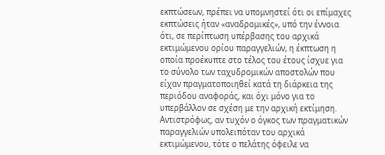εκπτώσεων, πρέπει να υπομνηστεί ότι οι επίμαχες εκπτώσεις ήταν «αναδρομικές», υπό την έννοια ότι, σε περίπτωση υπέρβασης του αρχικά εκτιμώμενου ορίου παραγγελιών, η έκπτωση η οποία προέκυπτε στο τέλος του έτους ίσχυε για το σύνολο των ταχυδρομικών αποστολών που είχαν πραγματοποιηθεί κατά τη διάρκεια της περιόδου αναφοράς, και όχι μόνο για το υπερβάλλον σε σχέση με την αρχική εκτίμηση. Αντιστρόφως, αν τυχόν ο όγκος των πραγματικών παραγγελιών υπολειπόταν του αρχικά εκτιμώμενου, τότε ο πελάτης όφειλε να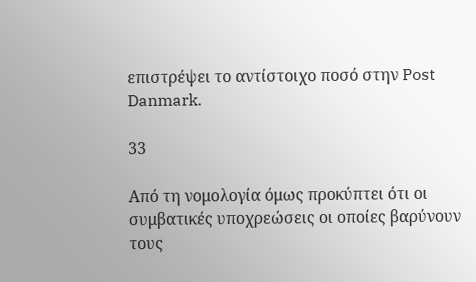επιστρέψει το αντίστοιχο ποσό στην Post Danmark.

33

Από τη νομολογία όμως προκύπτει ότι οι συμβατικές υποχρεώσεις οι οποίες βαρύνουν τους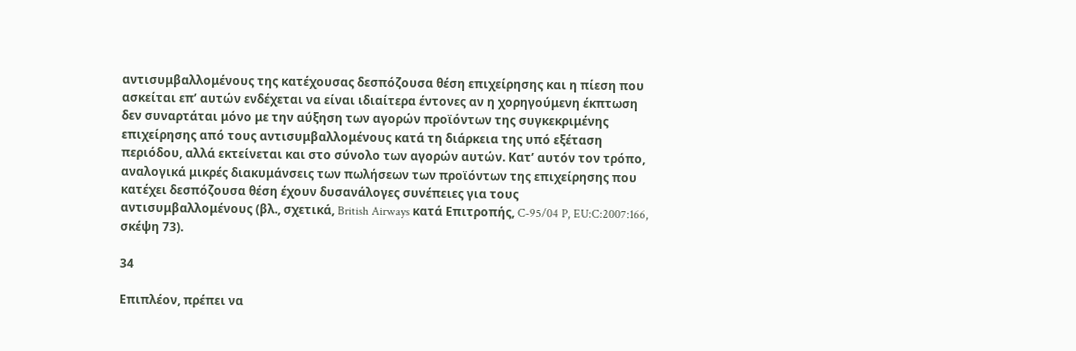αντισυμβαλλομένους της κατέχουσας δεσπόζουσα θέση επιχείρησης και η πίεση που ασκείται επ’ αυτών ενδέχεται να είναι ιδιαίτερα έντονες αν η χορηγούμενη έκπτωση δεν συναρτάται μόνο με την αύξηση των αγορών προϊόντων της συγκεκριμένης επιχείρησης από τους αντισυμβαλλομένους κατά τη διάρκεια της υπό εξέταση περιόδου, αλλά εκτείνεται και στο σύνολο των αγορών αυτών. Κατ’ αυτόν τον τρόπο, αναλογικά μικρές διακυμάνσεις των πωλήσεων των προϊόντων της επιχείρησης που κατέχει δεσπόζουσα θέση έχουν δυσανάλογες συνέπειες για τους αντισυμβαλλομένους (βλ., σχετικά, British Airways κατά Επιτροπής, C‑95/04 P, EU:C:2007:166, σκέψη 73).

34

Επιπλέον, πρέπει να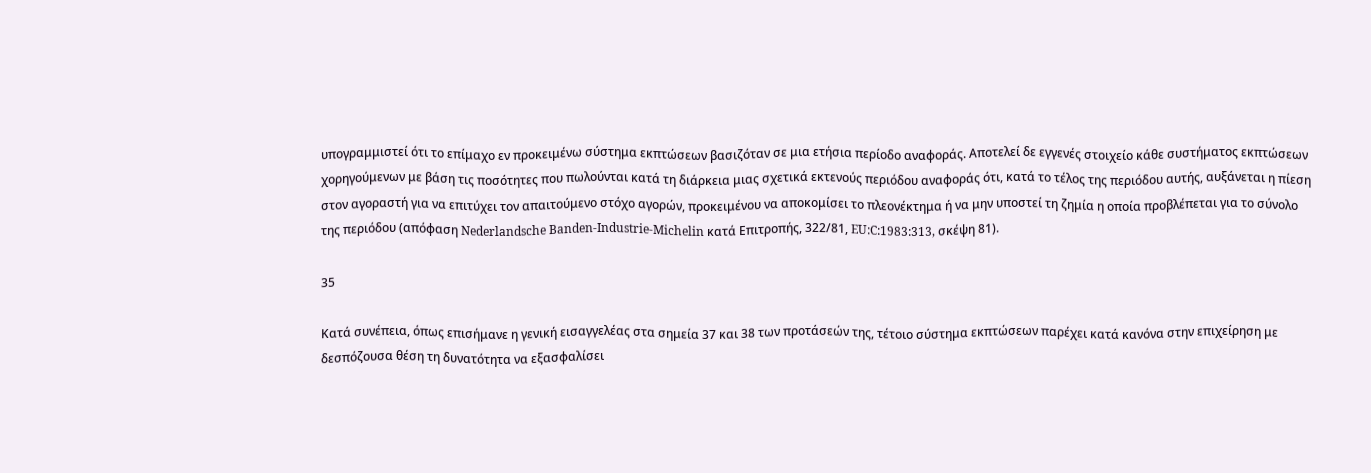υπογραμμιστεί ότι το επίμαχο εν προκειμένω σύστημα εκπτώσεων βασιζόταν σε μια ετήσια περίοδο αναφοράς. Αποτελεί δε εγγενές στοιχείο κάθε συστήματος εκπτώσεων χορηγούμενων με βάση τις ποσότητες που πωλούνται κατά τη διάρκεια μιας σχετικά εκτενούς περιόδου αναφοράς ότι, κατά το τέλος της περιόδου αυτής, αυξάνεται η πίεση στον αγοραστή για να επιτύχει τον απαιτούμενο στόχο αγορών, προκειμένου να αποκομίσει το πλεονέκτημα ή να μην υποστεί τη ζημία η οποία προβλέπεται για το σύνολο της περιόδου (απόφαση Nederlandsche Banden-Industrie-Michelin κατά Επιτροπής, 322/81, EU:C:1983:313, σκέψη 81).

35

Κατά συνέπεια, όπως επισήμανε η γενική εισαγγελέας στα σημεία 37 και 38 των προτάσεών της, τέτοιο σύστημα εκπτώσεων παρέχει κατά κανόνα στην επιχείρηση με δεσπόζουσα θέση τη δυνατότητα να εξασφαλίσει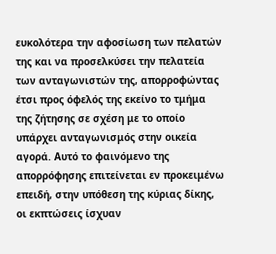ευκολότερα την αφοσίωση των πελατών της και να προσελκύσει την πελατεία των ανταγωνιστών της, απορροφώντας έτσι προς όφελός της εκείνο το τμήμα της ζήτησης σε σχέση με το οποίο υπάρχει ανταγωνισμός στην οικεία αγορά. Αυτό το φαινόμενο της απορρόφησης επιτείνεται εν προκειμένω επειδή, στην υπόθεση της κύριας δίκης, οι εκπτώσεις ίσχυαν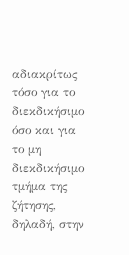αδιακρίτως τόσο για το διεκδικήσιμο όσο και για το μη διεκδικήσιμο τμήμα της ζήτησης, δηλαδή, στην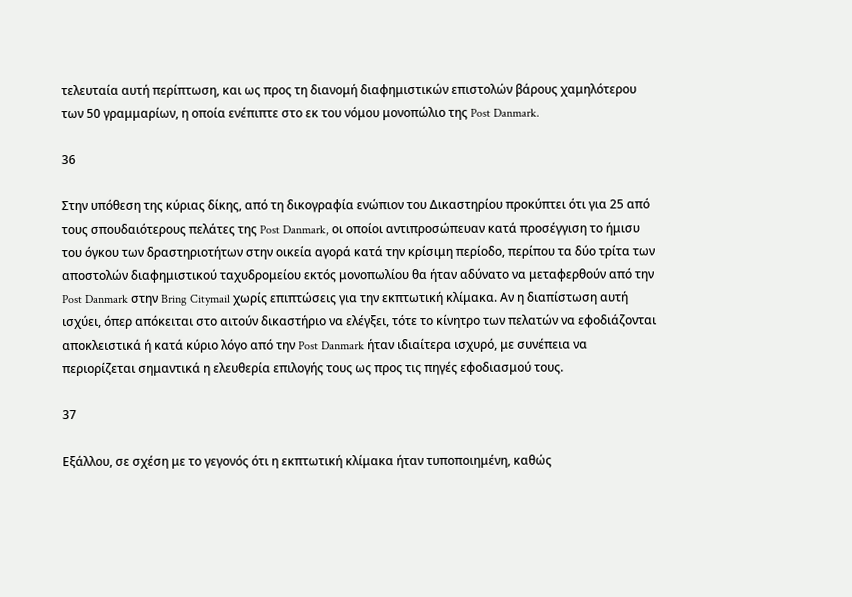τελευταία αυτή περίπτωση, και ως προς τη διανομή διαφημιστικών επιστολών βάρους χαμηλότερου των 50 γραμμαρίων, η οποία ενέπιπτε στο εκ του νόμου μονοπώλιο της Post Danmark.

36

Στην υπόθεση της κύριας δίκης, από τη δικογραφία ενώπιον του Δικαστηρίου προκύπτει ότι για 25 από τους σπουδαιότερους πελάτες της Post Danmark, οι οποίοι αντιπροσώπευαν κατά προσέγγιση το ήμισυ του όγκου των δραστηριοτήτων στην οικεία αγορά κατά την κρίσιμη περίοδο, περίπου τα δύο τρίτα των αποστολών διαφημιστικού ταχυδρομείου εκτός μονοπωλίου θα ήταν αδύνατο να μεταφερθούν από την Post Danmark στην Bring Citymail χωρίς επιπτώσεις για την εκπτωτική κλίμακα. Αν η διαπίστωση αυτή ισχύει, όπερ απόκειται στο αιτούν δικαστήριο να ελέγξει, τότε το κίνητρο των πελατών να εφοδιάζονται αποκλειστικά ή κατά κύριο λόγο από την Post Danmark ήταν ιδιαίτερα ισχυρό, με συνέπεια να περιορίζεται σημαντικά η ελευθερία επιλογής τους ως προς τις πηγές εφοδιασμού τους.

37

Εξάλλου, σε σχέση με το γεγονός ότι η εκπτωτική κλίμακα ήταν τυποποιημένη, καθώς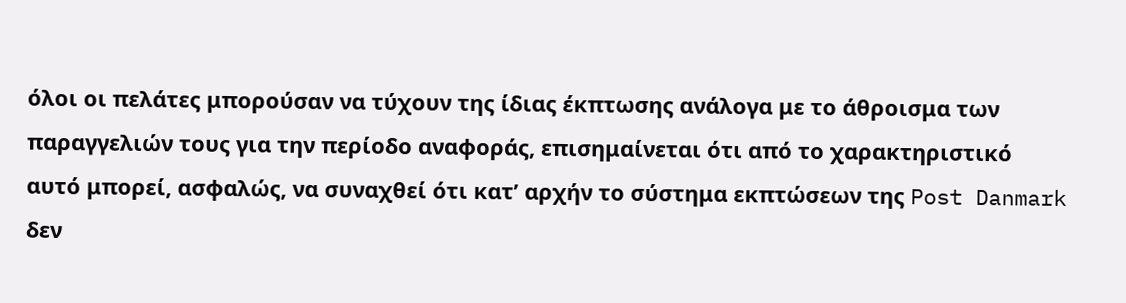όλοι οι πελάτες μπορούσαν να τύχουν της ίδιας έκπτωσης ανάλογα με το άθροισμα των παραγγελιών τους για την περίοδο αναφοράς, επισημαίνεται ότι από το χαρακτηριστικό αυτό μπορεί, ασφαλώς, να συναχθεί ότι κατ’ αρχήν το σύστημα εκπτώσεων της Post Danmark δεν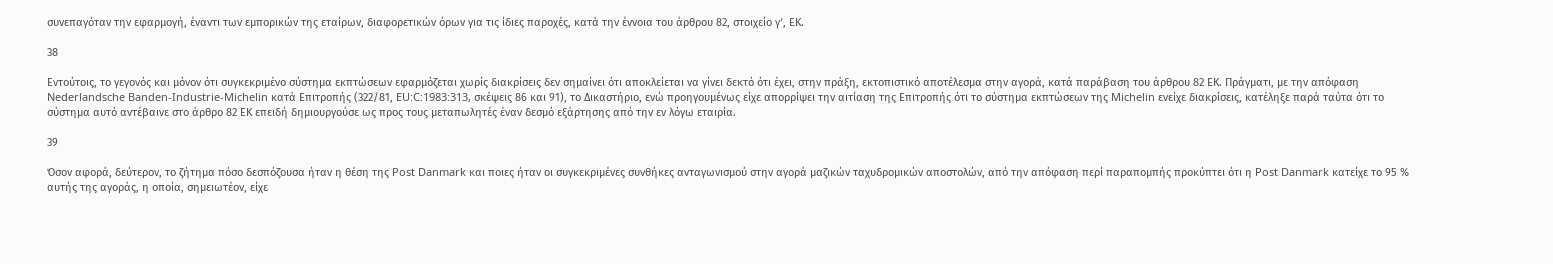συνεπαγόταν την εφαρμογή, έναντι των εμπορικών της εταίρων, διαφορετικών όρων για τις ίδιες παροχές, κατά την έννοια του άρθρου 82, στοιχείο γʹ, ΕΚ.

38

Εντούτοις, το γεγονός και μόνον ότι συγκεκριμένο σύστημα εκπτώσεων εφαρμόζεται χωρίς διακρίσεις δεν σημαίνει ότι αποκλείεται να γίνει δεκτό ότι έχει, στην πράξη, εκτοπιστικό αποτέλεσμα στην αγορά, κατά παράβαση του άρθρου 82 ΕΚ. Πράγματι, με την απόφαση Nederlandsche Banden-Industrie-Michelin κατά Επιτροπής (322/81, EU:C:1983:313, σκέψεις 86 και 91), το Δικαστήριο, ενώ προηγουμένως είχε απορρίψει την αιτίαση της Επιτροπής ότι το σύστημα εκπτώσεων της Michelin ενείχε διακρίσεις, κατέληξε παρά ταύτα ότι το σύστημα αυτό αντέβαινε στο άρθρο 82 ΕΚ επειδή δημιουργούσε ως προς τους μεταπωλητές έναν δεσμό εξάρτησης από την εν λόγω εταιρία.

39

Όσον αφορά, δεύτερον, το ζήτημα πόσο δεσπόζουσα ήταν η θέση της Post Danmark και ποιες ήταν οι συγκεκριμένες συνθήκες ανταγωνισμού στην αγορά μαζικών ταχυδρομικών αποστολών, από την απόφαση περί παραπομπής προκύπτει ότι η Post Danmark κατείχε το 95 % αυτής της αγοράς, η οποία, σημειωτέον, είχε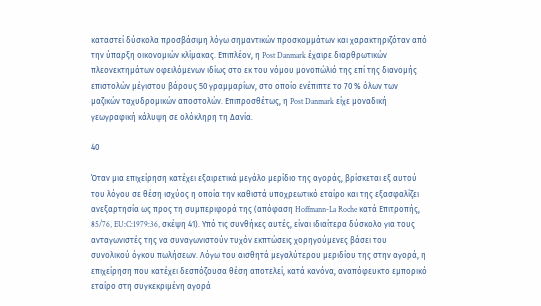καταστεί δύσκολα προσβάσιμη λόγω σημαντικών προσκομμάτων και χαρακτηριζόταν από την ύπαρξη οικονομιών κλίμακας. Επιπλέον, η Post Danmark έχαιρε διαρθρωτικών πλεονεκτημάτων οφειλόμενων ιδίως στο εκ του νόμου μονοπώλιό της επί της διανομής επιστολών μέγιστου βάρους 50 γραμμαρίων, στο οποίο ενέπιπτε το 70 % όλων των μαζικών ταχυδρομικών αποστολών. Επιπροσθέτως, η Post Danmark είχε μοναδική γεωγραφική κάλυψη σε ολόκληρη τη Δανία.

40

Όταν μια επιχείρηση κατέχει εξαιρετικά μεγάλο μερίδιο της αγοράς, βρίσκεται εξ αυτού του λόγου σε θέση ισχύος η οποία την καθιστά υποχρεωτικό εταίρο και της εξασφαλίζει ανεξαρτησία ως προς τη συμπεριφορά της (απόφαση Hoffmann-La Roche κατά Επιτροπής, 85/76, EU:C:1979:36, σκέψη 41). Υπό τις συνθήκες αυτές, είναι ιδιαίτερα δύσκολο για τους ανταγωνιστές της να συναγωνιστούν τυχόν εκπτώσεις χορηγούμενες βάσει του συνολικού όγκου πωλήσεων. Λόγω του αισθητά μεγαλύτερου μεριδίου της στην αγορά, η επιχείρηση που κατέχει δεσπόζουσα θέση αποτελεί, κατά κανόνα, αναπόφευκτο εμπορικό εταίρο στη συγκεκριμένη αγορά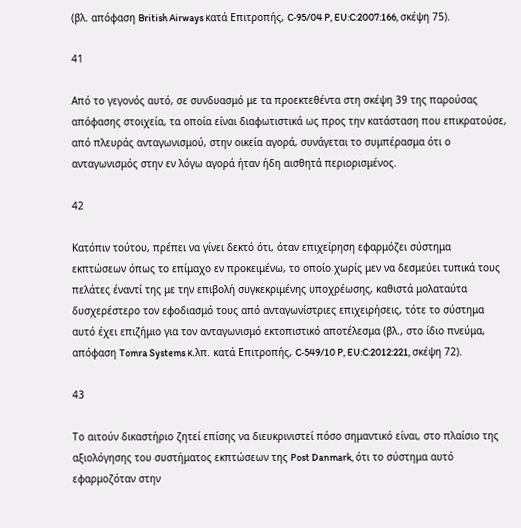(βλ. απόφαση British Airways κατά Επιτροπής, C‑95/04 P, EU:C:2007:166, σκέψη 75).

41

Από το γεγονός αυτό, σε συνδυασμό με τα προεκτεθέντα στη σκέψη 39 της παρούσας απόφασης στοιχεία, τα οποία είναι διαφωτιστικά ως προς την κατάσταση που επικρατούσε, από πλευράς ανταγωνισμού, στην οικεία αγορά, συνάγεται το συμπέρασμα ότι ο ανταγωνισμός στην εν λόγω αγορά ήταν ήδη αισθητά περιορισμένος.

42

Κατόπιν τούτου, πρέπει να γίνει δεκτό ότι, όταν επιχείρηση εφαρμόζει σύστημα εκπτώσεων όπως το επίμαχο εν προκειμένω, το οποίο χωρίς μεν να δεσμεύει τυπικά τους πελάτες έναντί της με την επιβολή συγκεκριμένης υποχρέωσης, καθιστά μολαταύτα δυσχερέστερο τον εφοδιασμό τους από ανταγωνίστριες επιχειρήσεις, τότε το σύστημα αυτό έχει επιζήμιο για τον ανταγωνισμό εκτοπιστικό αποτέλεσμα (βλ., στο ίδιο πνεύμα, απόφαση Tomra Systems κ.λπ. κατά Επιτροπής, C‑549/10 P, EU:C:2012:221, σκέψη 72).

43

Το αιτούν δικαστήριο ζητεί επίσης να διευκρινιστεί πόσο σημαντικό είναι, στο πλαίσιο της αξιολόγησης του συστήματος εκπτώσεων της Post Danmark, ότι το σύστημα αυτό εφαρμοζόταν στην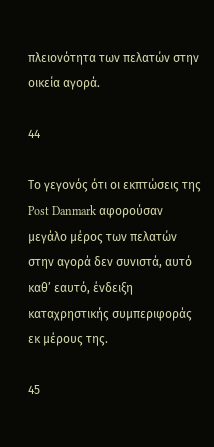πλειονότητα των πελατών στην οικεία αγορά.

44

Το γεγονός ότι οι εκπτώσεις της Post Danmark αφορούσαν μεγάλο μέρος των πελατών στην αγορά δεν συνιστά, αυτό καθ’ εαυτό, ένδειξη καταχρηστικής συμπεριφοράς εκ μέρους της.

45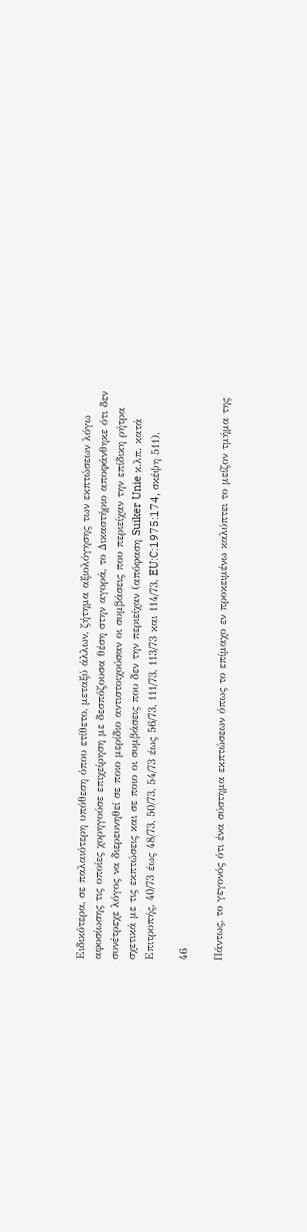Ειδικότερα, σε παλαιότερη υπόθεση όπου ετίθετο, μεταξύ άλλων, ζήτημα αξιολόγησης των εκπτώσεων λόγω αφοσίωσης τις οποίες χορηγούσε επιχείρηση με δεσπόζουσα θέση στην αγορά, το Δικαστήριο αποφάνθηκε ότι δεν συνέτρεχε λόγος να διερευνηθεί σε ποιο μερίδιο αντιστοιχούσαν οι συμβάσεις που περιείχαν την επίδικη ρήτρα σχετικά με τις εκπτώσεις και σε ποιο οι συμβάσεις που δεν την περιείχαν (απόφαση Suiker Unie κ.λπ. κατά Επιτροπής, 40/73 έως 48/73, 50/73, 54/73 έως 56/73, 111/73, 113/73 και 114/73, EU:C:1975:174, σκέψη 511).

46

Πάντως, το γεγονός ότι ένα σύστημα εκπτώσεων όπως το επίμαχο εν προκειμένω καλύπτει το μείζον τμήμα της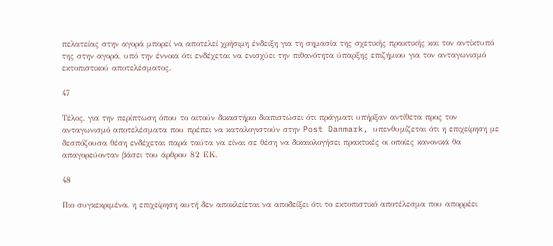πελατείας στην αγορά μπορεί να αποτελεί χρήσιμη ένδειξη για τη σημασία της σχετικής πρακτικής και τον αντίκτυπό της στην αγορά, υπό την έννοια ότι ενδέχεται να ενισχύει την πιθανότητα ύπαρξης επιζήμιου για τον ανταγωνισμό εκτοπιστικού αποτελέσματος.

47

Τέλος, για την περίπτωση όπου το αιτούν δικαστήριο διαπιστώσει ότι πράγματι υπήρξαν αντίθετα προς τον ανταγωνισμό αποτελέσματα που πρέπει να καταλογιστούν στην Post Danmark, υπενθυμίζεται ότι η επιχείρηση με δεσπόζουσα θέση ενδέχεται παρά ταύτα να είναι σε θέση να δικαιολογήσει πρακτικές οι οποίες κανονικά θα απαγορεύονταν βάσει του άρθρου 82 ΕΚ.

48

Πιο συγκεκριμένα, η επιχείρηση αυτή δεν αποκλείεται να αποδείξει ότι το εκτοπιστικό αποτέλεσμα που απορρέει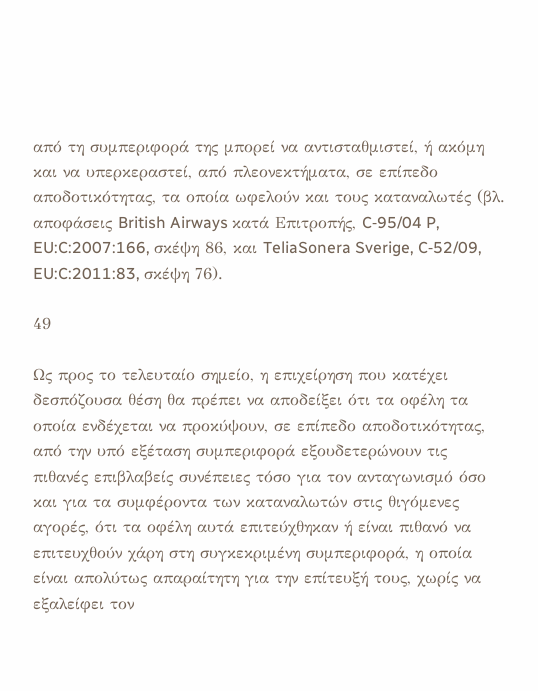από τη συμπεριφορά της μπορεί να αντισταθμιστεί, ή ακόμη και να υπερκεραστεί, από πλεονεκτήματα, σε επίπεδο αποδοτικότητας, τα οποία ωφελούν και τους καταναλωτές (βλ. αποφάσεις British Airways κατά Επιτροπής, C‑95/04 P, EU:C:2007:166, σκέψη 86, και TeliaSonera Sverige, C‑52/09, EU:C:2011:83, σκέψη 76).

49

Ως προς το τελευταίο σημείο, η επιχείρηση που κατέχει δεσπόζουσα θέση θα πρέπει να αποδείξει ότι τα οφέλη τα οποία ενδέχεται να προκύψουν, σε επίπεδο αποδοτικότητας, από την υπό εξέταση συμπεριφορά εξουδετερώνουν τις πιθανές επιβλαβείς συνέπειες τόσο για τον ανταγωνισμό όσο και για τα συμφέροντα των καταναλωτών στις θιγόμενες αγορές, ότι τα οφέλη αυτά επιτεύχθηκαν ή είναι πιθανό να επιτευχθούν χάρη στη συγκεκριμένη συμπεριφορά, η οποία είναι απολύτως απαραίτητη για την επίτευξή τους, χωρίς να εξαλείφει τον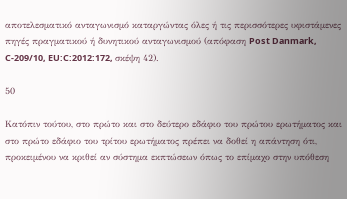αποτελεσματικό ανταγωνισμό καταργώντας όλες ή τις περισσότερες υφιστάμενες πηγές πραγματικού ή δυνητικού ανταγωνισμού (απόφαση Post Danmark, C‑209/10, EU:C:2012:172, σκέψη 42).

50

Κατόπιν τούτου, στο πρώτο και στο δεύτερο εδάφιο του πρώτου ερωτήματος και στο πρώτο εδάφιο του τρίτου ερωτήματος πρέπει να δοθεί η απάντηση ότι, προκειμένου να κριθεί αν σύστημα εκπτώσεων όπως το επίμαχο στην υπόθεση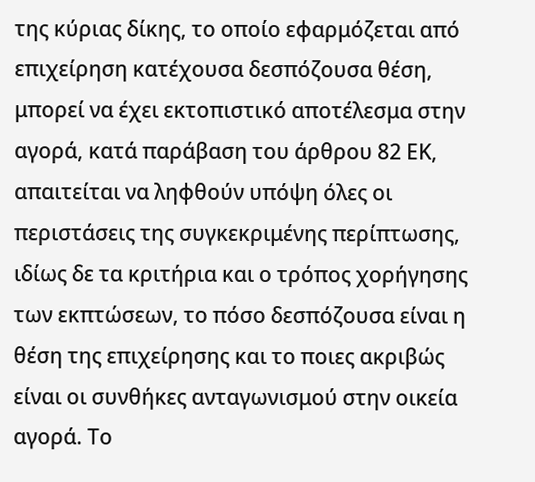της κύριας δίκης, το οποίο εφαρμόζεται από επιχείρηση κατέχουσα δεσπόζουσα θέση, μπορεί να έχει εκτοπιστικό αποτέλεσμα στην αγορά, κατά παράβαση του άρθρου 82 ΕΚ, απαιτείται να ληφθούν υπόψη όλες οι περιστάσεις της συγκεκριμένης περίπτωσης, ιδίως δε τα κριτήρια και ο τρόπος χορήγησης των εκπτώσεων, το πόσο δεσπόζουσα είναι η θέση της επιχείρησης και το ποιες ακριβώς είναι οι συνθήκες ανταγωνισμού στην οικεία αγορά. Το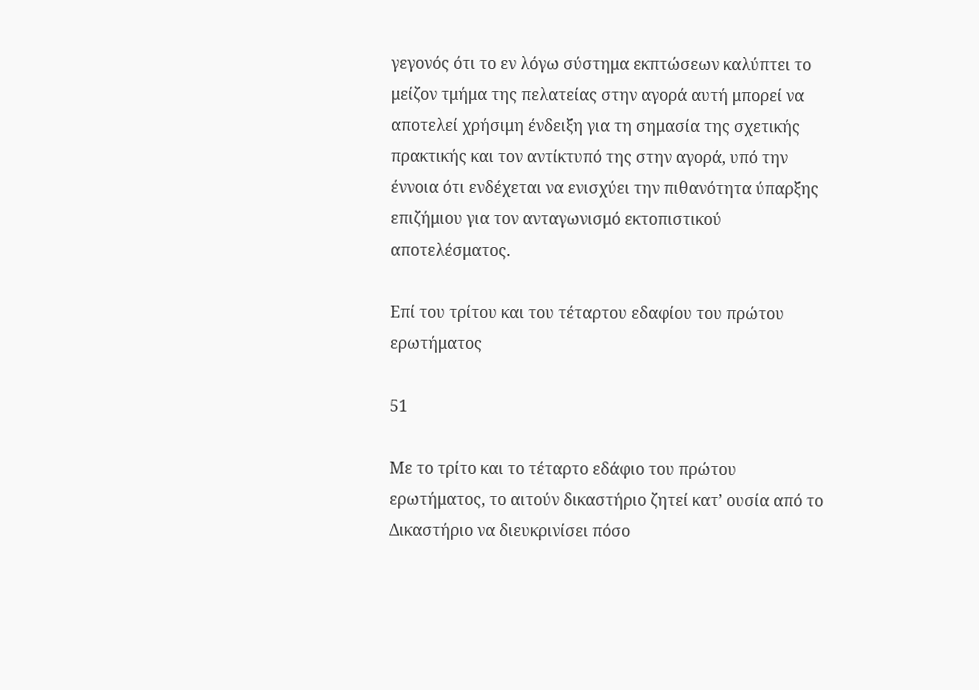γεγονός ότι το εν λόγω σύστημα εκπτώσεων καλύπτει το μείζον τμήμα της πελατείας στην αγορά αυτή μπορεί να αποτελεί χρήσιμη ένδειξη για τη σημασία της σχετικής πρακτικής και τον αντίκτυπό της στην αγορά, υπό την έννοια ότι ενδέχεται να ενισχύει την πιθανότητα ύπαρξης επιζήμιου για τον ανταγωνισμό εκτοπιστικού αποτελέσματος.

Επί του τρίτου και του τέταρτου εδαφίου του πρώτου ερωτήματος

51

Με το τρίτο και το τέταρτο εδάφιο του πρώτου ερωτήματος, το αιτούν δικαστήριο ζητεί κατ’ ουσία από το Δικαστήριο να διευκρινίσει πόσο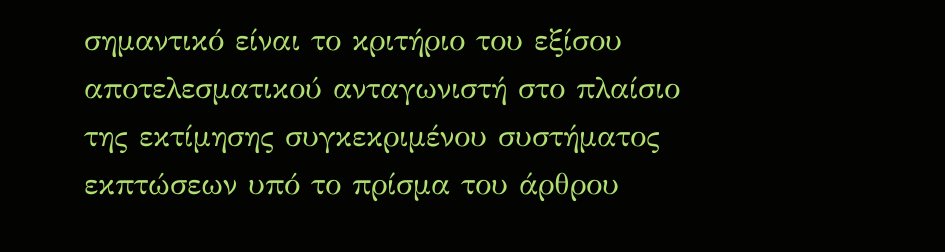σημαντικό είναι το κριτήριο του εξίσου αποτελεσματικού ανταγωνιστή στο πλαίσιο της εκτίμησης συγκεκριμένου συστήματος εκπτώσεων υπό το πρίσμα του άρθρου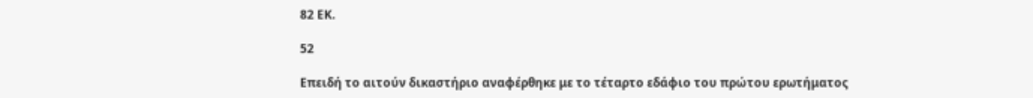82 ΕΚ.

52

Επειδή το αιτούν δικαστήριο αναφέρθηκε με το τέταρτο εδάφιο του πρώτου ερωτήματος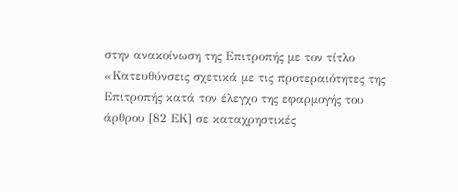στην ανακοίνωση της Επιτροπής με τον τίτλο «Κατευθύνσεις σχετικά με τις προτεραιότητες της Επιτροπής κατά τον έλεγχο της εφαρμογής του άρθρου [82 ΕΚ] σε καταχρηστικές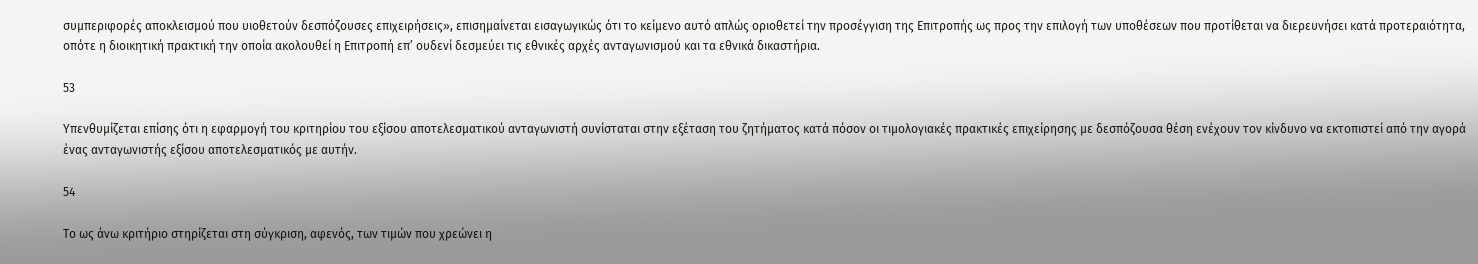συμπεριφορές αποκλεισμού που υιοθετούν δεσπόζουσες επιχειρήσεις», επισημαίνεται εισαγωγικώς ότι το κείμενο αυτό απλώς οριοθετεί την προσέγγιση της Επιτροπής ως προς την επιλογή των υποθέσεων που προτίθεται να διερευνήσει κατά προτεραιότητα, οπότε η διοικητική πρακτική την οποία ακολουθεί η Επιτροπή επ’ ουδενί δεσμεύει τις εθνικές αρχές ανταγωνισμού και τα εθνικά δικαστήρια.

53

Υπενθυμίζεται επίσης ότι η εφαρμογή του κριτηρίου του εξίσου αποτελεσματικού ανταγωνιστή συνίσταται στην εξέταση του ζητήματος κατά πόσον οι τιμολογιακές πρακτικές επιχείρησης με δεσπόζουσα θέση ενέχουν τον κίνδυνο να εκτοπιστεί από την αγορά ένας ανταγωνιστής εξίσου αποτελεσματικός με αυτήν.

54

Το ως άνω κριτήριο στηρίζεται στη σύγκριση, αφενός, των τιμών που χρεώνει η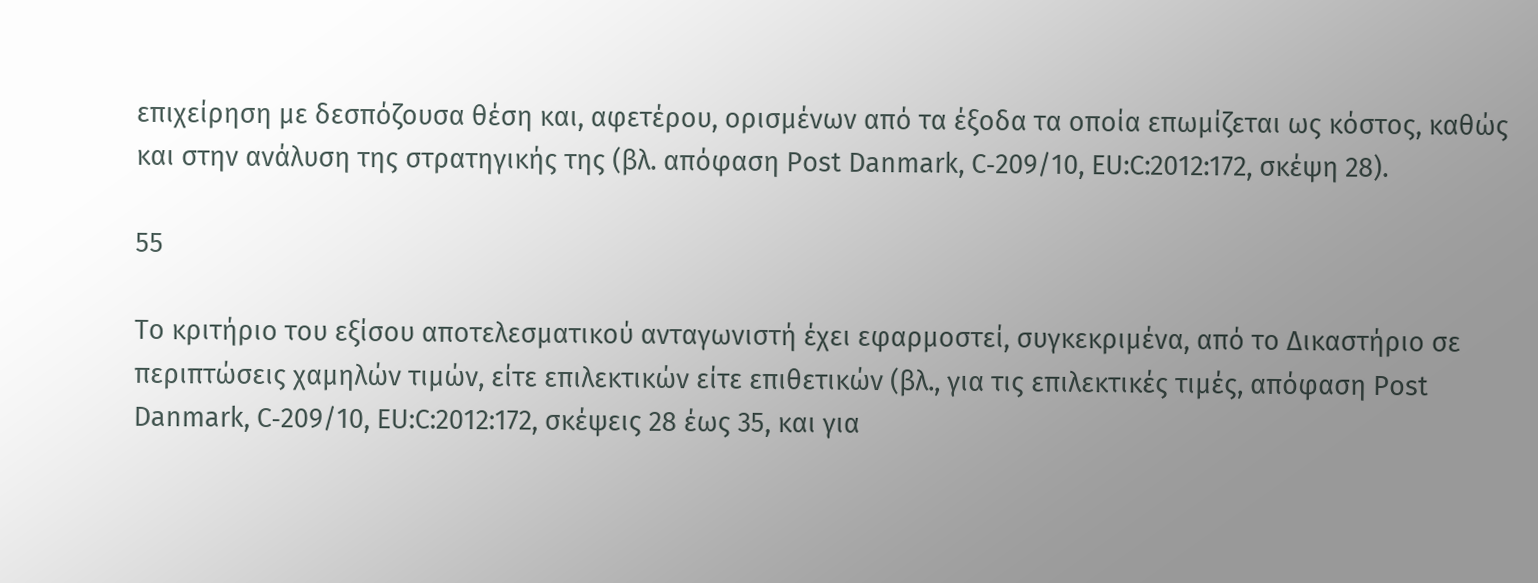επιχείρηση με δεσπόζουσα θέση και, αφετέρου, ορισμένων από τα έξοδα τα οποία επωμίζεται ως κόστος, καθώς και στην ανάλυση της στρατηγικής της (βλ. απόφαση Post Danmark, C‑209/10, EU:C:2012:172, σκέψη 28).

55

Το κριτήριο του εξίσου αποτελεσματικού ανταγωνιστή έχει εφαρμοστεί, συγκεκριμένα, από το Δικαστήριο σε περιπτώσεις χαμηλών τιμών, είτε επιλεκτικών είτε επιθετικών (βλ., για τις επιλεκτικές τιμές, απόφαση Post Danmark, C‑209/10, EU:C:2012:172, σκέψεις 28 έως 35, και για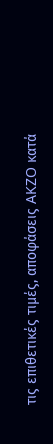τις επιθετικές τιμές, αποφάσεις AKZO κατά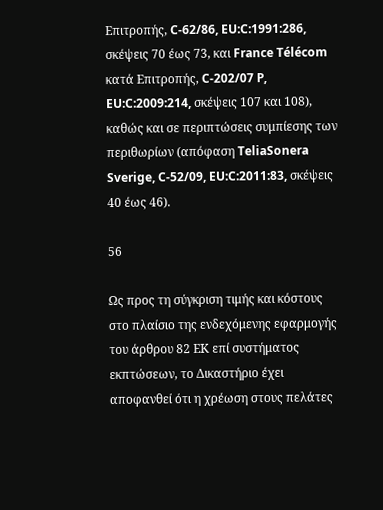Επιτροπής, C‑62/86, EU:C:1991:286, σκέψεις 70 έως 73, και France Télécom κατά Επιτροπής, C‑202/07 P, EU:C:2009:214, σκέψεις 107 και 108), καθώς και σε περιπτώσεις συμπίεσης των περιθωρίων (απόφαση TeliaSonera Sverige, C‑52/09, EU:C:2011:83, σκέψεις 40 έως 46).

56

Ως προς τη σύγκριση τιμής και κόστους στο πλαίσιο της ενδεχόμενης εφαρμογής του άρθρου 82 ΕΚ επί συστήματος εκπτώσεων, το Δικαστήριο έχει αποφανθεί ότι η χρέωση στους πελάτες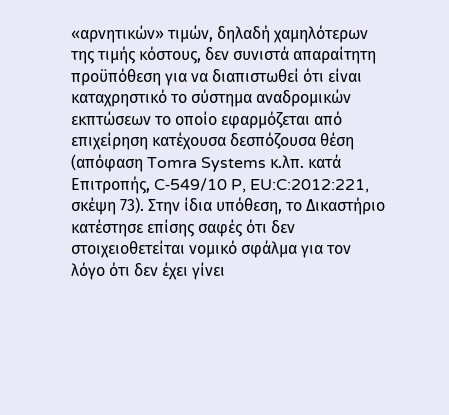«αρνητικών» τιμών, δηλαδή χαμηλότερων της τιμής κόστους, δεν συνιστά απαραίτητη προϋπόθεση για να διαπιστωθεί ότι είναι καταχρηστικό το σύστημα αναδρομικών εκπτώσεων το οποίο εφαρμόζεται από επιχείρηση κατέχουσα δεσπόζουσα θέση (απόφαση Tomra Systems κ.λπ. κατά Επιτροπής, C‑549/10 P, EU:C:2012:221, σκέψη 73). Στην ίδια υπόθεση, το Δικαστήριο κατέστησε επίσης σαφές ότι δεν στοιχειοθετείται νομικό σφάλμα για τον λόγο ότι δεν έχει γίνει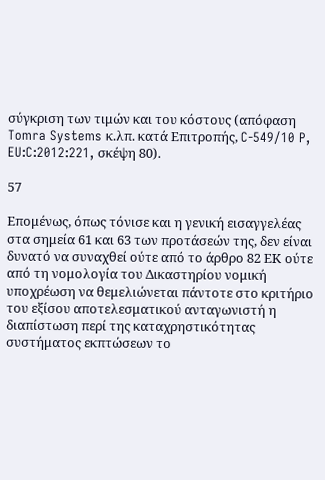σύγκριση των τιμών και του κόστους (απόφαση Tomra Systems κ.λπ. κατά Επιτροπής, C‑549/10 P, EU:C:2012:221, σκέψη 80).

57

Επομένως, όπως τόνισε και η γενική εισαγγελέας στα σημεία 61 και 63 των προτάσεών της, δεν είναι δυνατό να συναχθεί ούτε από το άρθρο 82 ΕΚ ούτε από τη νομολογία του Δικαστηρίου νομική υποχρέωση να θεμελιώνεται πάντοτε στο κριτήριο του εξίσου αποτελεσματικού ανταγωνιστή η διαπίστωση περί της καταχρηστικότητας συστήματος εκπτώσεων το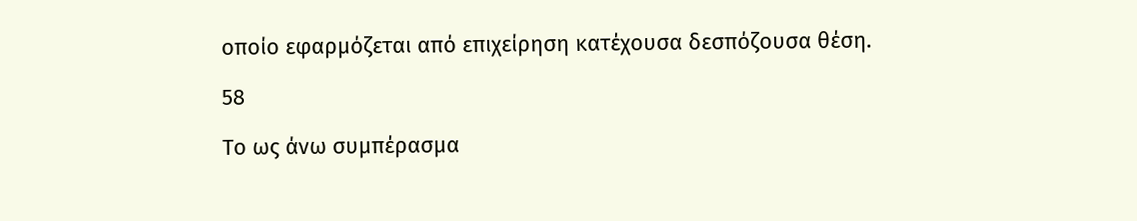οποίο εφαρμόζεται από επιχείρηση κατέχουσα δεσπόζουσα θέση.

58

Το ως άνω συμπέρασμα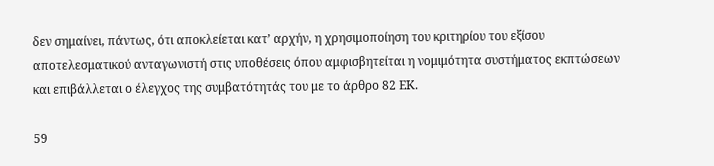δεν σημαίνει, πάντως, ότι αποκλείεται κατ’ αρχήν, η χρησιμοποίηση του κριτηρίου του εξίσου αποτελεσματικού ανταγωνιστή στις υποθέσεις όπου αμφισβητείται η νομιμότητα συστήματος εκπτώσεων και επιβάλλεται ο έλεγχος της συμβατότητάς του με το άρθρο 82 ΕΚ.

59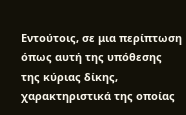Εντούτοις, σε μια περίπτωση όπως αυτή της υπόθεσης της κύριας δίκης, χαρακτηριστικά της οποίας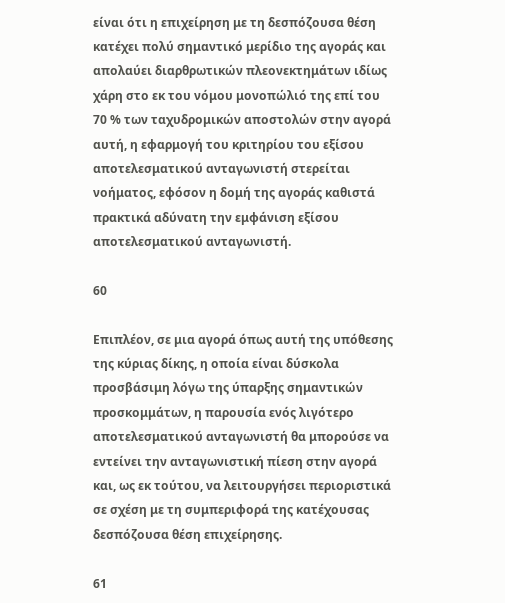είναι ότι η επιχείρηση με τη δεσπόζουσα θέση κατέχει πολύ σημαντικό μερίδιο της αγοράς και απολαύει διαρθρωτικών πλεονεκτημάτων ιδίως χάρη στο εκ του νόμου μονοπώλιό της επί του 70 % των ταχυδρομικών αποστολών στην αγορά αυτή, η εφαρμογή του κριτηρίου του εξίσου αποτελεσματικού ανταγωνιστή στερείται νοήματος, εφόσον η δομή της αγοράς καθιστά πρακτικά αδύνατη την εμφάνιση εξίσου αποτελεσματικού ανταγωνιστή.

60

Επιπλέον, σε μια αγορά όπως αυτή της υπόθεσης της κύριας δίκης, η οποία είναι δύσκολα προσβάσιμη λόγω της ύπαρξης σημαντικών προσκομμάτων, η παρουσία ενός λιγότερο αποτελεσματικού ανταγωνιστή θα μπορούσε να εντείνει την ανταγωνιστική πίεση στην αγορά και, ως εκ τούτου, να λειτουργήσει περιοριστικά σε σχέση με τη συμπεριφορά της κατέχουσας δεσπόζουσα θέση επιχείρησης.

61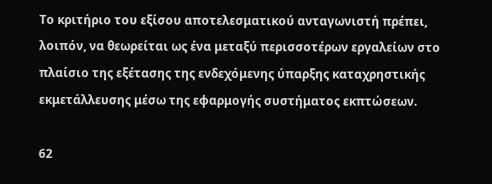Το κριτήριο του εξίσου αποτελεσματικού ανταγωνιστή πρέπει, λοιπόν, να θεωρείται ως ένα μεταξύ περισσοτέρων εργαλείων στο πλαίσιο της εξέτασης της ενδεχόμενης ύπαρξης καταχρηστικής εκμετάλλευσης μέσω της εφαρμογής συστήματος εκπτώσεων.

62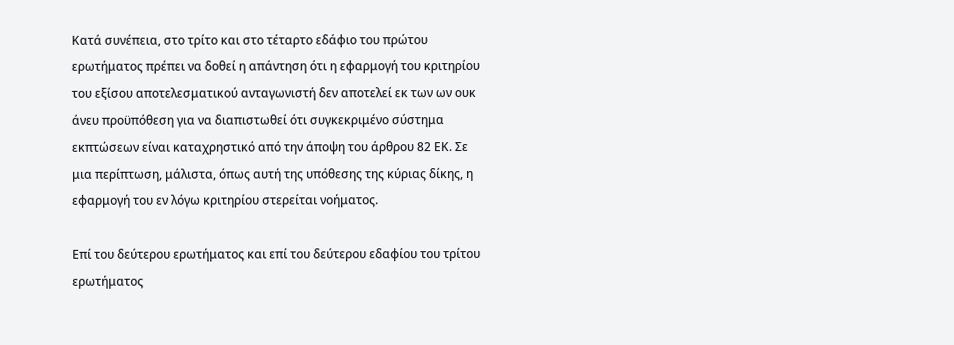Κατά συνέπεια, στο τρίτο και στο τέταρτο εδάφιο του πρώτου ερωτήματος πρέπει να δοθεί η απάντηση ότι η εφαρμογή του κριτηρίου του εξίσου αποτελεσματικού ανταγωνιστή δεν αποτελεί εκ των ων ουκ άνευ προϋπόθεση για να διαπιστωθεί ότι συγκεκριμένο σύστημα εκπτώσεων είναι καταχρηστικό από την άποψη του άρθρου 82 ΕΚ. Σε μια περίπτωση, μάλιστα, όπως αυτή της υπόθεσης της κύριας δίκης, η εφαρμογή του εν λόγω κριτηρίου στερείται νοήματος.

Επί του δεύτερου ερωτήματος και επί του δεύτερου εδαφίου του τρίτου ερωτήματος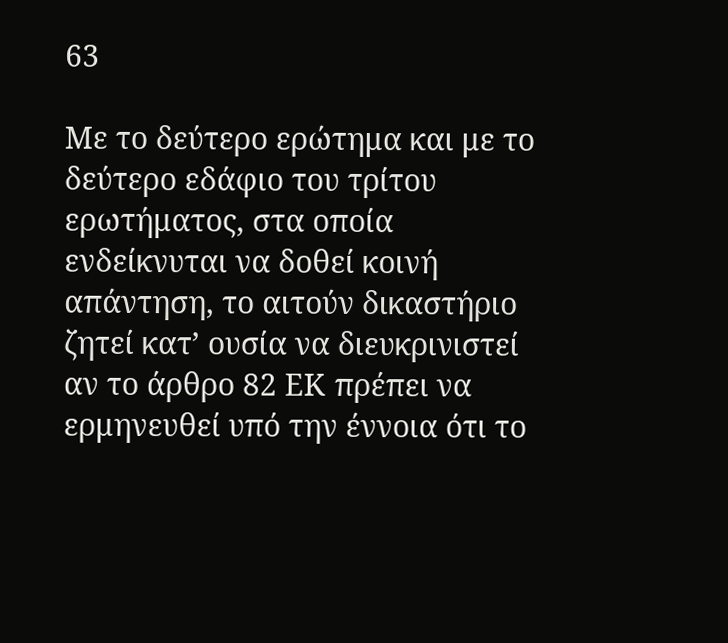63

Με το δεύτερο ερώτημα και με το δεύτερο εδάφιο του τρίτου ερωτήματος, στα οποία ενδείκνυται να δοθεί κοινή απάντηση, το αιτούν δικαστήριο ζητεί κατ’ ουσία να διευκρινιστεί αν το άρθρο 82 ΕΚ πρέπει να ερμηνευθεί υπό την έννοια ότι το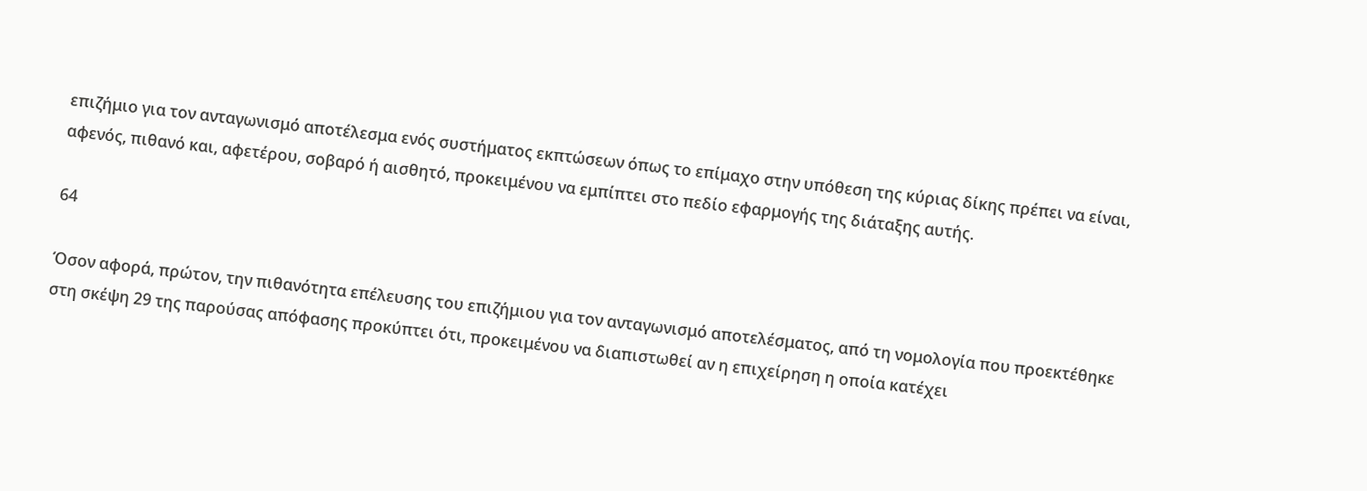επιζήμιο για τον ανταγωνισμό αποτέλεσμα ενός συστήματος εκπτώσεων όπως το επίμαχο στην υπόθεση της κύριας δίκης πρέπει να είναι, αφενός, πιθανό και, αφετέρου, σοβαρό ή αισθητό, προκειμένου να εμπίπτει στο πεδίο εφαρμογής της διάταξης αυτής.

64

Όσον αφορά, πρώτον, την πιθανότητα επέλευσης του επιζήμιου για τον ανταγωνισμό αποτελέσματος, από τη νομολογία που προεκτέθηκε στη σκέψη 29 της παρούσας απόφασης προκύπτει ότι, προκειμένου να διαπιστωθεί αν η επιχείρηση η οποία κατέχει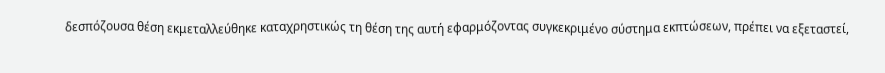δεσπόζουσα θέση εκμεταλλεύθηκε καταχρηστικώς τη θέση της αυτή εφαρμόζοντας συγκεκριμένο σύστημα εκπτώσεων, πρέπει να εξεταστεί,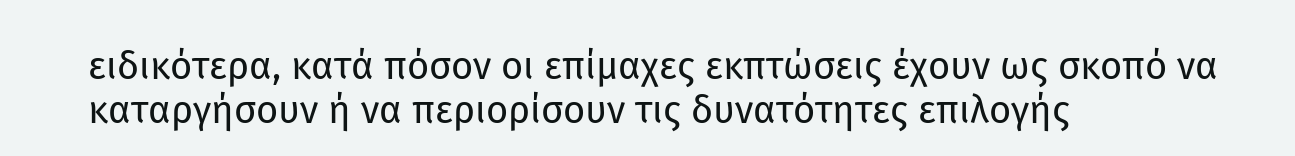ειδικότερα, κατά πόσον οι επίμαχες εκπτώσεις έχουν ως σκοπό να καταργήσουν ή να περιορίσουν τις δυνατότητες επιλογής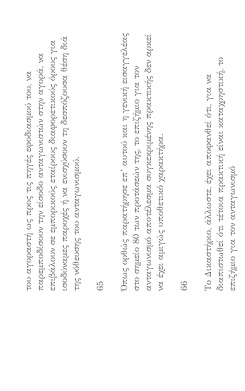του αγοραστή ως προς τις πηγές εφοδιασμού του, να παρεμποδίσουν την είσοδο ανταγωνιστών στην αγορά, να επιβάλουν σε εμπορικούς εταίρους διαφορετικούς όρους για ισοδύναμες παροχές ή να ενισχύσουν τη δεσπόζουσα θέση διά της νόθευσης του ανταγωνισμού.

65

Όπως ορθώς παρατήρησε επ’ αυτού και η γενική εισαγγελέας στο σημείο 80 των προτάσεών της, το επιζήμιο για τον ανταγωνισμό αποτέλεσμα συγκεκριμένης πρακτικής δεν αρκεί να έχει αμιγώς υποθετικό χαρακτήρα.

66

Το Δικαστήριο, άλλωστε, έχει αποφανθεί ότι, για να διαπιστωθεί ότι τέτοια πρακτική είναι καταχρηστική, το επιζήμιο για τον ανταγωνισμό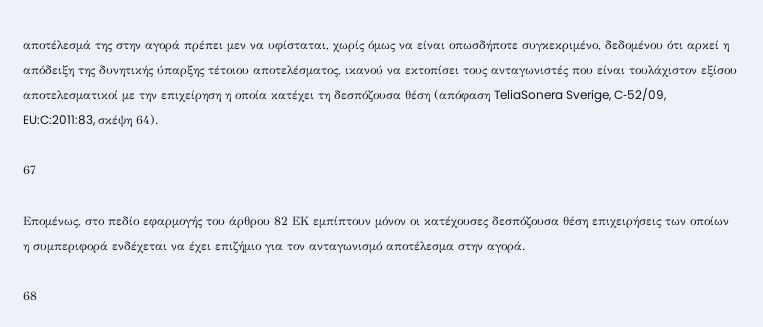αποτέλεσμά της στην αγορά πρέπει μεν να υφίσταται, χωρίς όμως να είναι οπωσδήποτε συγκεκριμένο, δεδομένου ότι αρκεί η απόδειξη της δυνητικής ύπαρξης τέτοιου αποτελέσματος, ικανού να εκτοπίσει τους ανταγωνιστές που είναι τουλάχιστον εξίσου αποτελεσματικοί με την επιχείρηση η οποία κατέχει τη δεσπόζουσα θέση (απόφαση TeliaSonera Sverige, C‑52/09, EU:C:2011:83, σκέψη 64).

67

Επομένως, στο πεδίο εφαρμογής του άρθρου 82 ΕΚ εμπίπτουν μόνον οι κατέχουσες δεσπόζουσα θέση επιχειρήσεις των οποίων η συμπεριφορά ενδέχεται να έχει επιζήμιο για τον ανταγωνισμό αποτέλεσμα στην αγορά.

68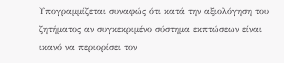Υπογραμμίζεται συναφώς ότι κατά την αξιολόγηση του ζητήματος αν συγκεκριμένο σύστημα εκπτώσεων είναι ικανό να περιορίσει τον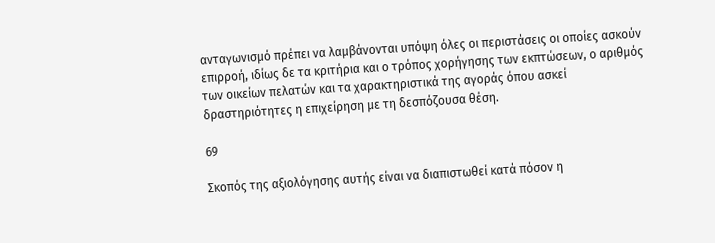ανταγωνισμό πρέπει να λαμβάνονται υπόψη όλες οι περιστάσεις οι οποίες ασκούν επιρροή, ιδίως δε τα κριτήρια και ο τρόπος χορήγησης των εκπτώσεων, ο αριθμός των οικείων πελατών και τα χαρακτηριστικά της αγοράς όπου ασκεί δραστηριότητες η επιχείρηση με τη δεσπόζουσα θέση.

69

Σκοπός της αξιολόγησης αυτής είναι να διαπιστωθεί κατά πόσον η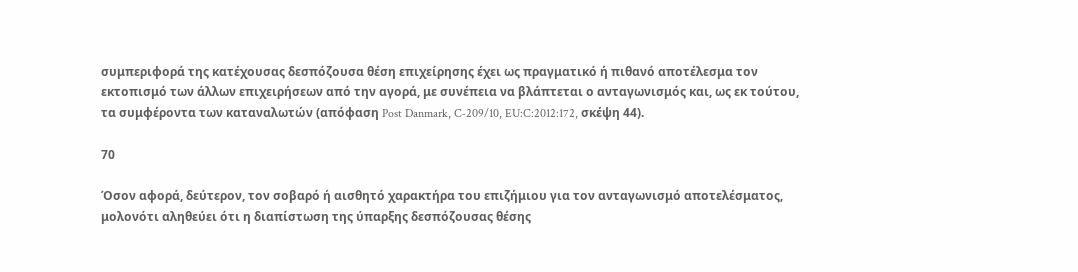συμπεριφορά της κατέχουσας δεσπόζουσα θέση επιχείρησης έχει ως πραγματικό ή πιθανό αποτέλεσμα τον εκτοπισμό των άλλων επιχειρήσεων από την αγορά, με συνέπεια να βλάπτεται ο ανταγωνισμός και, ως εκ τούτου, τα συμφέροντα των καταναλωτών (απόφαση Post Danmark, C‑209/10, EU:C:2012:172, σκέψη 44).

70

Όσον αφορά, δεύτερον, τον σοβαρό ή αισθητό χαρακτήρα του επιζήμιου για τον ανταγωνισμό αποτελέσματος, μολονότι αληθεύει ότι η διαπίστωση της ύπαρξης δεσπόζουσας θέσης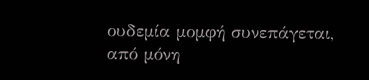ουδεμία μομφή συνεπάγεται, από μόνη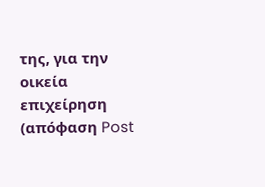της, για την οικεία επιχείρηση (απόφαση Post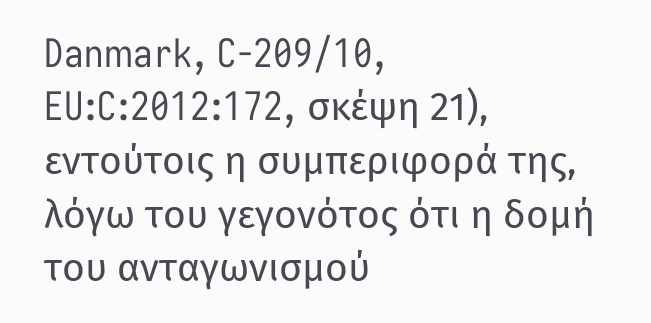Danmark, C‑209/10, EU:C:2012:172, σκέψη 21), εντούτοις η συμπεριφορά της, λόγω του γεγονότος ότι η δομή του ανταγωνισμού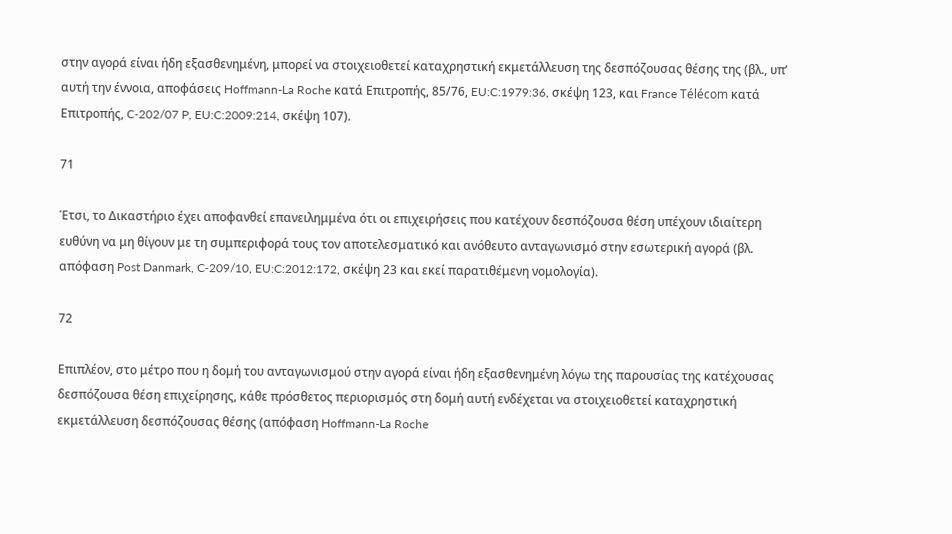στην αγορά είναι ήδη εξασθενημένη, μπορεί να στοιχειοθετεί καταχρηστική εκμετάλλευση της δεσπόζουσας θέσης της (βλ., υπ’ αυτή την έννοια, αποφάσεις Hoffmann-La Roche κατά Επιτροπής, 85/76, EU:C:1979:36, σκέψη 123, και France Télécom κατά Επιτροπής, C‑202/07 P, EU:C:2009:214, σκέψη 107).

71

Έτσι, το Δικαστήριο έχει αποφανθεί επανειλημμένα ότι οι επιχειρήσεις που κατέχουν δεσπόζουσα θέση υπέχουν ιδιαίτερη ευθύνη να μη θίγουν με τη συμπεριφορά τους τον αποτελεσματικό και ανόθευτο ανταγωνισμό στην εσωτερική αγορά (βλ. απόφαση Post Danmark, C‑209/10, EU:C:2012:172, σκέψη 23 και εκεί παρατιθέμενη νομολογία).

72

Επιπλέον, στο μέτρο που η δομή του ανταγωνισμού στην αγορά είναι ήδη εξασθενημένη λόγω της παρουσίας της κατέχουσας δεσπόζουσα θέση επιχείρησης, κάθε πρόσθετος περιορισμός στη δομή αυτή ενδέχεται να στοιχειοθετεί καταχρηστική εκμετάλλευση δεσπόζουσας θέσης (απόφαση Hoffmann-La Roche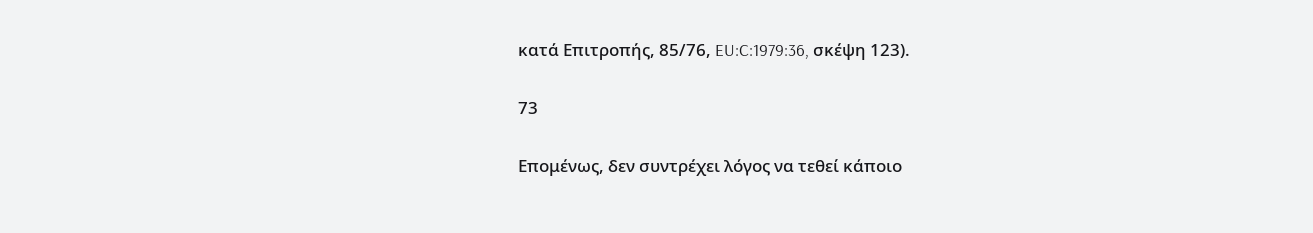κατά Επιτροπής, 85/76, EU:C:1979:36, σκέψη 123).

73

Επομένως, δεν συντρέχει λόγος να τεθεί κάποιο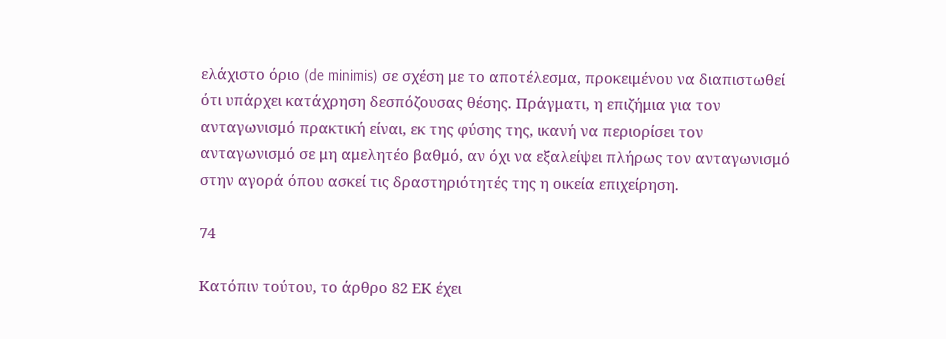ελάχιστο όριο (de minimis) σε σχέση με το αποτέλεσμα, προκειμένου να διαπιστωθεί ότι υπάρχει κατάχρηση δεσπόζουσας θέσης. Πράγματι, η επιζήμια για τον ανταγωνισμό πρακτική είναι, εκ της φύσης της, ικανή να περιορίσει τον ανταγωνισμό σε μη αμελητέο βαθμό, αν όχι να εξαλείψει πλήρως τον ανταγωνισμό στην αγορά όπου ασκεί τις δραστηριότητές της η οικεία επιχείρηση.

74

Κατόπιν τούτου, το άρθρο 82 ΕΚ έχει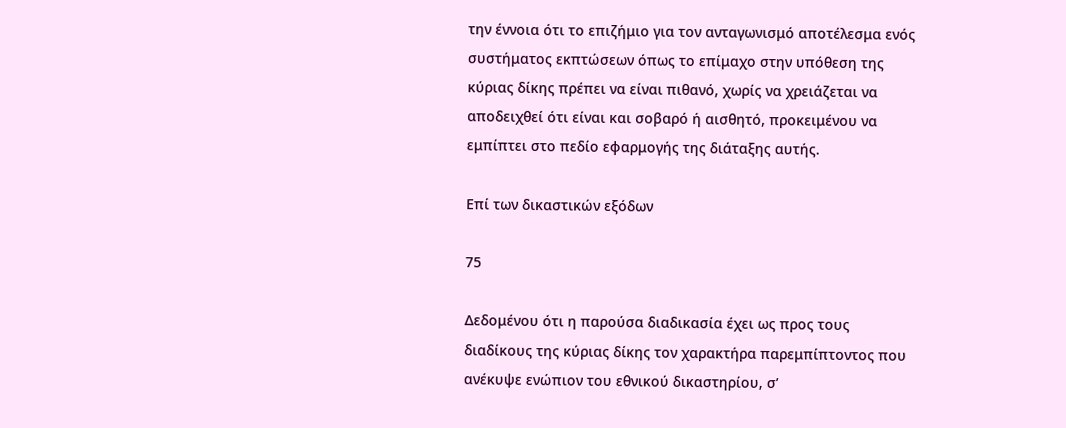την έννοια ότι το επιζήμιο για τον ανταγωνισμό αποτέλεσμα ενός συστήματος εκπτώσεων όπως το επίμαχο στην υπόθεση της κύριας δίκης πρέπει να είναι πιθανό, χωρίς να χρειάζεται να αποδειχθεί ότι είναι και σοβαρό ή αισθητό, προκειμένου να εμπίπτει στο πεδίο εφαρμογής της διάταξης αυτής.

Επί των δικαστικών εξόδων

75

Δεδομένου ότι η παρούσα διαδικασία έχει ως προς τους διαδίκους της κύριας δίκης τον χαρακτήρα παρεμπίπτοντος που ανέκυψε ενώπιον του εθνικού δικαστηρίου, σ’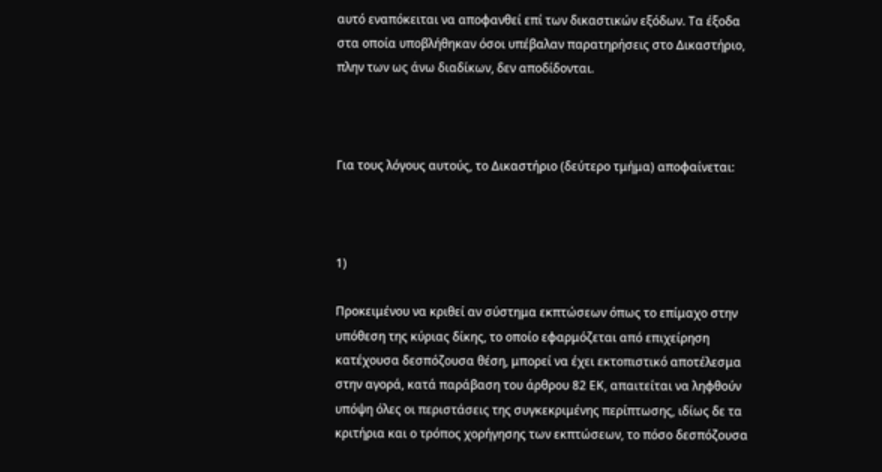αυτό εναπόκειται να αποφανθεί επί των δικαστικών εξόδων. Τα έξοδα στα οποία υποβλήθηκαν όσοι υπέβαλαν παρατηρήσεις στο Δικαστήριο, πλην των ως άνω διαδίκων, δεν αποδίδονται.



Για τους λόγους αυτούς, το Δικαστήριο (δεύτερο τμήμα) αποφαίνεται:



1)

Προκειμένου να κριθεί αν σύστημα εκπτώσεων όπως το επίμαχο στην υπόθεση της κύριας δίκης, το οποίο εφαρμόζεται από επιχείρηση κατέχουσα δεσπόζουσα θέση, μπορεί να έχει εκτοπιστικό αποτέλεσμα στην αγορά, κατά παράβαση του άρθρου 82 ΕΚ, απαιτείται να ληφθούν υπόψη όλες οι περιστάσεις της συγκεκριμένης περίπτωσης, ιδίως δε τα κριτήρια και ο τρόπος χορήγησης των εκπτώσεων, το πόσο δεσπόζουσα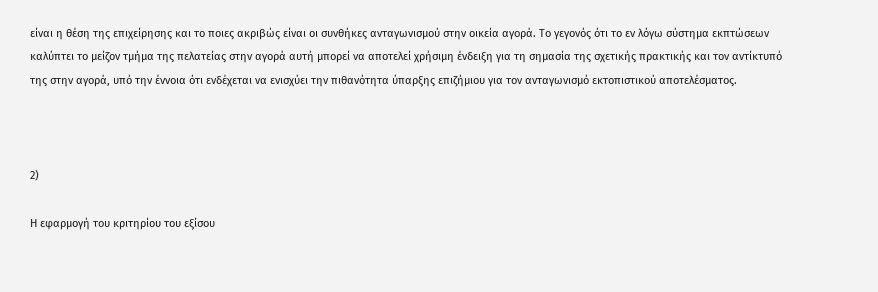είναι η θέση της επιχείρησης και το ποιες ακριβώς είναι οι συνθήκες ανταγωνισμού στην οικεία αγορά. Το γεγονός ότι το εν λόγω σύστημα εκπτώσεων καλύπτει το μείζον τμήμα της πελατείας στην αγορά αυτή μπορεί να αποτελεί χρήσιμη ένδειξη για τη σημασία της σχετικής πρακτικής και τον αντίκτυπό της στην αγορά, υπό την έννοια ότι ενδέχεται να ενισχύει την πιθανότητα ύπαρξης επιζήμιου για τον ανταγωνισμό εκτοπιστικού αποτελέσματος.



2)

Η εφαρμογή του κριτηρίου του εξίσου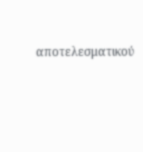αποτελεσματικού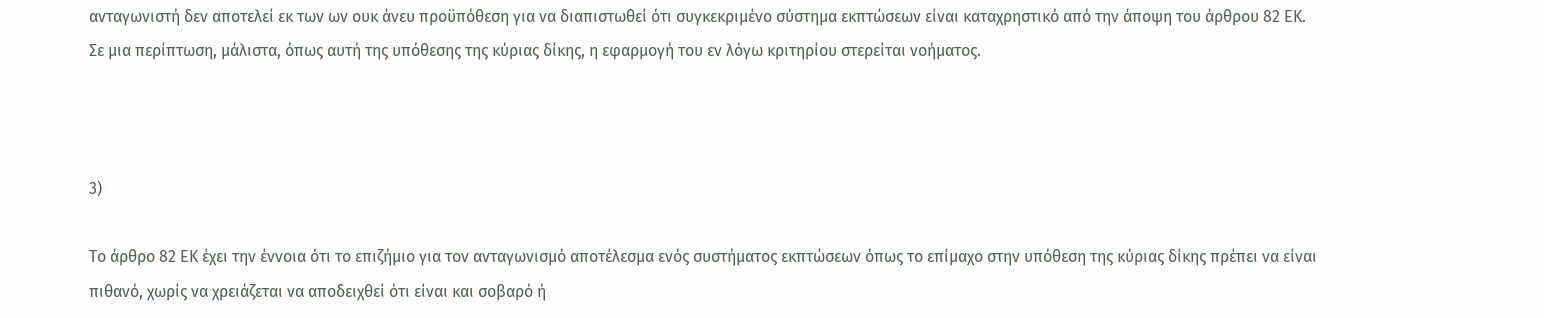ανταγωνιστή δεν αποτελεί εκ των ων ουκ άνευ προϋπόθεση για να διαπιστωθεί ότι συγκεκριμένο σύστημα εκπτώσεων είναι καταχρηστικό από την άποψη του άρθρου 82 ΕΚ. Σε μια περίπτωση, μάλιστα, όπως αυτή της υπόθεσης της κύριας δίκης, η εφαρμογή του εν λόγω κριτηρίου στερείται νοήματος.



3)

Το άρθρο 82 ΕΚ έχει την έννοια ότι το επιζήμιο για τον ανταγωνισμό αποτέλεσμα ενός συστήματος εκπτώσεων όπως το επίμαχο στην υπόθεση της κύριας δίκης πρέπει να είναι πιθανό, χωρίς να χρειάζεται να αποδειχθεί ότι είναι και σοβαρό ή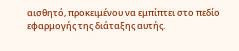αισθητό, προκειμένου να εμπίπτει στο πεδίο εφαρμογής της διάταξης αυτής.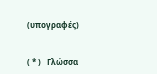(υπογραφές)


( * )   Γλώσσα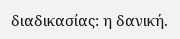διαδικασίας: η δανική.